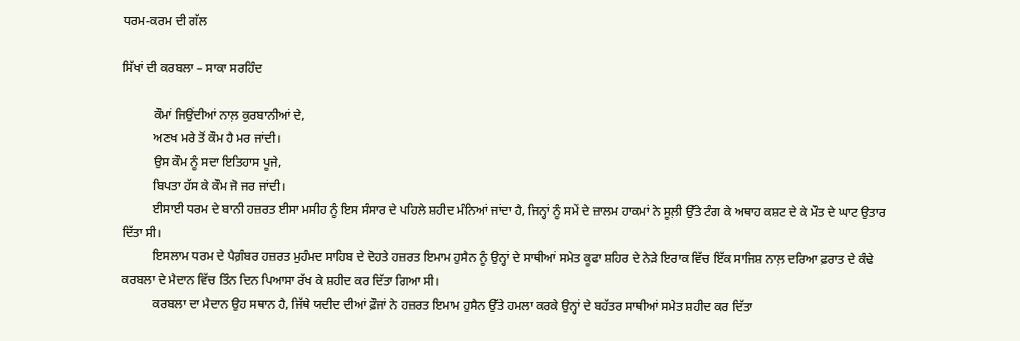ਧਰਮ-ਕਰਮ ਦੀ ਗੱਲ

ਸਿੱਖਾਂ ਦੀ ਕਰਬਲਾ – ਸਾਕਾ ਸਰਹਿੰਦ

          ਕੌਮਾਂ ਜਿਉਂਦੀਆਂ ਨਾਲ਼ ਕੁਰਬਾਨੀਆਂ ਦੇ,
          ਅਣਖ ਮਰੇ ਤੋਂ ਕੌਮ ਹੈ ਮਰ ਜਾਂਦੀ।
          ਉਸ ਕੌਮ ਨੂੰ ਸਦਾ ਇਤਿਹਾਸ ਪੂਜੇ,
          ਬਿਪਤਾ ਹੱਸ ਕੇ ਕੌਮ ਜੋ ਜਰ ਜਾਂਦੀ।
          ਈਸਾਈ ਧਰਮ ਦੇ ਬਾਨੀ ਹਜ਼ਰਤ ਈਸਾ ਮਸੀਹ ਨੂੰ ਇਸ ਸੰਸਾਰ ਦੇ ਪਹਿਲੇ ਸ਼ਹੀਦ ਮੰਨਿਆਂ ਜਾਂਦਾ ਹੈ, ਜਿਨ੍ਹਾਂ ਨੂੰ ਸਮੇਂ ਦੇ ਜ਼ਾਲਮ ਹਾਕਮਾਂ ਨੇ ਸੂਲ਼ੀ ਉੱਤੇ ਟੰਗ ਕੇ ਅਥਾਹ ਕਸ਼ਟ ਦੇ ਕੇ ਮੌਤ ਦੇ ਘਾਟ ਉਤਾਰ ਦਿੱਤਾ ਸੀ।
          ਇਸਲਾਮ ਧਰਮ ਦੇ ਪੈਗ਼ੰਬਰ ਹਜ਼ਰਤ ਮੁਹੰਮਦ ਸਾਹਿਬ ਦੇ ਦੋਹਤੇ ਹਜ਼ਰਤ ਇਮਾਮ ਹੁਸੈਨ ਨੂੰ ਉਨ੍ਹਾਂ ਦੇ ਸਾਥੀਆਂ ਸਮੇਤ ਕੂਫਾ ਸ਼ਹਿਰ ਦੇ ਨੇੜੇ ਇਰਾਕ ਵਿੱਚ ਇੱਕ ਸਾਜਿਸ਼ ਨਾਲ਼ ਦਰਿਆ ਫ਼ਰਾਤ ਦੇ ਕੰਢੇ ਕਰਬਲਾ ਦੇ ਮੈਦਾਨ ਵਿੱਚ ਤਿੰਨ ਦਿਨ ਪਿਆਸਾ ਰੱਖ ਕੇ ਸ਼ਹੀਦ ਕਰ ਦਿੱਤਾ ਗਿਆ ਸੀ।
          ਕਰਬਲਾ ਦਾ ਮੈਦਾਨ ਉਹ ਸਥਾਨ ਹੈ, ਜਿੱਥੇ ਯਦੀਦ ਦੀਆਂ ਫ਼ੌਜਾਂ ਨੇ ਹਜ਼ਰਤ ਇਮਾਮ ਹੁਸੈਨ ਉੱਤੇ ਹਮਲਾ ਕਰਕੇ ਉਨ੍ਹਾਂ ਦੇ ਬਹੱਤਰ ਸਾਥੀਆਂ ਸਮੇਤ ਸ਼ਹੀਦ ਕਰ ਦਿੱਤਾ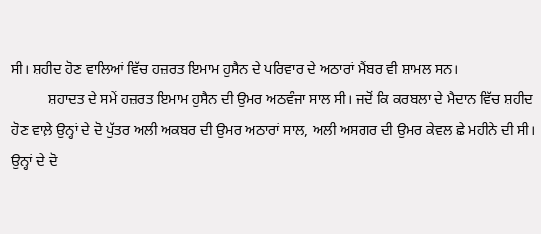ਸੀ। ਸ਼ਹੀਦ ਹੋਣ ਵਾਲਿਆਂ ਵਿੱਚ ਹਜ਼ਰਤ ਇਮਾਮ ਹੁਸੈਨ ਦੇ ਪਰਿਵਾਰ ਦੇ ਅਠਾਰਾਂ ਮੈਂਬਰ ਵੀ ਸ਼ਾਮਲ ਸਨ।
          ਸ਼ਹਾਦਤ ਦੇ ਸਮੇਂ ਹਜ਼ਰਤ ਇਮਾਮ ਹੁਸੈਨ ਦੀ ਉਮਰ ਅਠਵੰਜਾ ਸਾਲ ਸੀ। ਜਦੋਂ ਕਿ ਕਰਬਲਾ ਦੇ ਮੈਦਾਨ ਵਿੱਚ ਸ਼ਹੀਦ ਹੋਣ ਵਾਲ਼ੇ ਉਨ੍ਹਾਂ ਦੇ ਦੋ ਪੁੱਤਰ ਅਲੀ ਅਕਬਰ ਦੀ ਉਮਰ ਅਠਾਰਾਂ ਸਾਲ, ਅਲੀ ਅਸਗਰ ਦੀ ਉਮਰ ਕੇਵਲ ਛੇ ਮਹੀਨੇ ਦੀ ਸੀ। ਉਨ੍ਹਾਂ ਦੇ ਦੋ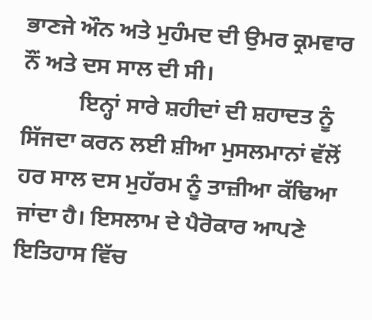ਭਾਣਜੇ ਔਨ ਅਤੇ ਮੁਹੰਮਦ ਦੀ ਉਮਰ ਕ੍ਰਮਵਾਰ ਨੌਂ ਅਤੇ ਦਸ ਸਾਲ ਦੀ ਸੀ।
          ਇਨ੍ਹਾਂ ਸਾਰੇ ਸ਼ਹੀਦਾਂ ਦੀ ਸ਼ਹਾਦਤ ਨੂੰ ਸਿੱਜਦਾ ਕਰਨ ਲਈ ਸ਼ੀਆ ਮੁਸਲਮਾਨਾਂ ਵੱਲੋਂ ਹਰ ਸਾਲ ਦਸ ਮੁਹੱਰਮ ਨੂੰ ਤਾਜ਼ੀਆ ਕੱਢਿਆ ਜਾਂਦਾ ਹੈ। ਇਸਲਾਮ ਦੇ ਪੈਰੋਕਾਰ ਆਪਣੇ ਇਤਿਹਾਸ ਵਿੱਚ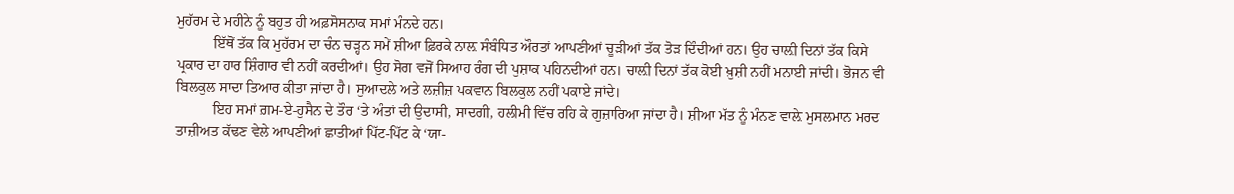ਮੁਹੱਰਮ ਦੇ ਮਹੀਨੇ ਨੂੰ ਬਹੁਤ ਹੀ ਅਫ਼ਸੋਸਨਾਕ ਸਮਾਂ ਮੰਨਦੇ ਹਨ।
          ਇੱਥੋਂ ਤੱਕ ਕਿ ਮੁਹੱਰਮ ਦਾ ਚੰਨ ਚੜ੍ਹਨ ਸਮੇਂ ਸ਼ੀਆ ਫ਼ਿਰਕੇ ਨਾਲ਼ ਸੰਬੰਧਿਤ ਔਰਤਾਂ ਆਪਣੀਆਂ ਚੂੜੀਆਂ ਤੱਕ ਤੋੜ ਦਿੰਦੀਆਂ ਹਨ। ਉਹ ਚਾਲ਼ੀ ਦਿਨਾਂ ਤੱਕ ਕਿਸੇ ਪ੍ਰਕਾਰ ਦਾ ਹਾਰ ਸ਼ਿੰਗਾਰ ਵੀ ਨਹੀਂ ਕਰਦੀਆਂ। ਉਹ ਸੋਗ ਵਜੋਂ ਸਿਆਹ ਰੰਗ ਦੀ ਪੁਸ਼ਾਕ ਪਹਿਨਦੀਆਂ ਹਨ। ਚਾਲ਼ੀ ਦਿਨਾਂ ਤੱਕ ਕੋਈ ਖ਼ੁਸ਼ੀ ਨਹੀਂ ਮਨਾਈ ਜਾਂਦੀ। ਭੋਜਨ ਵੀ ਬਿਲਕੁਲ ਸਾਦਾ ਤਿਆਰ ਕੀਤਾ ਜਾਂਦਾ ਹੈ। ਸੁਆਦਲੇ ਅਤੇ ਲਜ਼ੀਜ਼ ਪਕਵਾਨ ਬਿਲਕੁਲ ਨਹੀਂ ਪਕਾਏ ਜਾਂਦੇ।
          ਇਹ ਸਮਾਂ ਗ਼ਮ-ਏ-ਹੁਸੈਨ ਦੇ ਤੌਰ ‘ਤੇ ਅੰਤਾਂ ਦੀ ਉਦਾਸੀ, ਸਾਦਗੀ, ਹਲੀਮੀ ਵਿੱਚ ਰਹਿ ਕੇ ਗੁਜ਼ਾਰਿਆ ਜਾਂਦਾ ਹੈ। ਸ਼ੀਆ ਮੱਤ ਨੂੰ ਮੰਨਣ ਵਾਲ਼ੇ ਮੁਸਲਮਾਨ ਮਰਦ ਤਾਜ਼ੀਅਤ ਕੱਢਣ ਵੇਲੇ ਆਪਣੀਆਂ ਛਾਤੀਆਂ ਪਿੱਟ-ਪਿੱਟ ਕੇ ‘ਯਾ-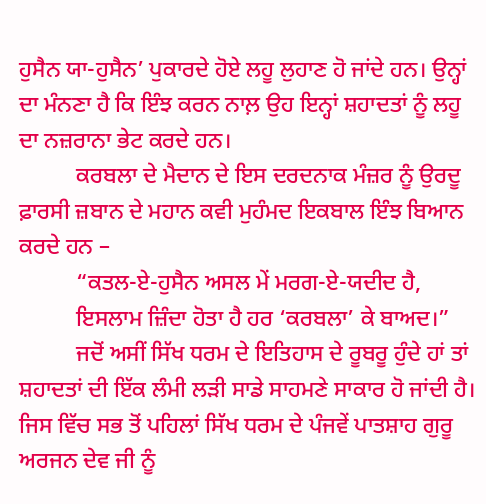ਹੁਸੈਨ ਯਾ-ਹੁਸੈਨ’ ਪੁਕਾਰਦੇ ਹੋਏ ਲਹੂ ਲੁਹਾਣ ਹੋ ਜਾਂਦੇ ਹਨ। ਉਨ੍ਹਾਂ ਦਾ ਮੰਨਣਾ ਹੈ ਕਿ ਇੰਝ ਕਰਨ ਨਾਲ਼ ਉਹ ਇਨ੍ਹਾਂ ਸ਼ਹਾਦਤਾਂ ਨੂੰ ਲਹੂ ਦਾ ਨਜ਼ਰਾਨਾ ਭੇਟ ਕਰਦੇ ਹਨ।
          ਕਰਬਲਾ ਦੇ ਮੈਦਾਨ ਦੇ ਇਸ ਦਰਦਨਾਕ ਮੰਜ਼ਰ ਨੂੰ ਉਰਦੂ ਫ਼ਾਰਸੀ ਜ਼ਬਾਨ ਦੇ ਮਹਾਨ ਕਵੀ ਮੁਹੰਮਦ ਇਕਬਾਲ ਇੰਝ ਬਿਆਨ ਕਰਦੇ ਹਨ –
          “ਕਤਲ-ਏ-ਹੁਸੈਨ ਅਸਲ ਮੇਂ ਮਰਗ-ਏ-ਯਦੀਦ ਹੈ,
          ਇਸਲਾਮ ਜ਼ਿੰਦਾ ਹੋਤਾ ਹੈ ਹਰ ‘ਕਰਬਲਾ’ ਕੇ ਬਾਅਦ।”
          ਜਦੋਂ ਅਸੀਂ ਸਿੱਖ ਧਰਮ ਦੇ ਇਤਿਹਾਸ ਦੇ ਰੂਬਰੂ ਹੁੰਦੇ ਹਾਂ ਤਾਂ ਸ਼ਹਾਦਤਾਂ ਦੀ ਇੱਕ ਲੰਮੀ ਲੜੀ ਸਾਡੇ ਸਾਹਮਣੇ ਸਾਕਾਰ ਹੋ ਜਾਂਦੀ ਹੈ।
ਜਿਸ ਵਿੱਚ ਸਭ ਤੋਂ ਪਹਿਲਾਂ ਸਿੱਖ ਧਰਮ ਦੇ ਪੰਜਵੇਂ ਪਾਤਸ਼ਾਹ ਗੁਰੂ ਅਰਜਨ ਦੇਵ ਜੀ ਨੂੰ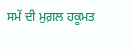ਸਮੇਂ ਦੀ ਮੁਗ਼ਲ ਹਕੂਮਤ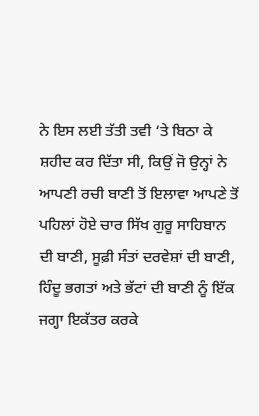ਨੇ ਇਸ ਲਈ ਤੱਤੀ ਤਵੀ ‘ਤੇ ਬਿਠਾ ਕੇ ਸ਼ਹੀਦ ਕਰ ਦਿੱਤਾ ਸੀ, ਕਿਉਂ ਜੋ ਉਨ੍ਹਾਂ ਨੇ ਆਪਣੀ ਰਚੀ ਬਾਣੀ ਤੋਂ ਇਲਾਵਾ ਆਪਣੇ ਤੋਂ ਪਹਿਲਾਂ ਹੋਏ ਚਾਰ ਸਿੱਖ ਗੁਰੂ ਸਾਹਿਬਾਨ ਦੀ ਬਾਣੀ, ਸੂਫ਼ੀ ਸੰਤਾਂ ਦਰਵੇਸ਼ਾਂ ਦੀ ਬਾਣੀ, ਹਿੰਦੂ ਭਗਤਾਂ ਅਤੇ ਭੱਟਾਂ ਦੀ ਬਾਣੀ ਨੂੰ ਇੱਕ ਜਗ੍ਹਾ ਇਕੱਤਰ ਕਰਕੇ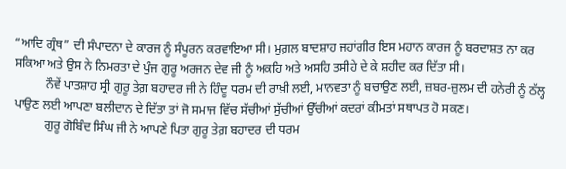“ਆਦਿ ਗ੍ਰੰਥ” ਦੀ ਸੰਪਾਦਨਾ ਦੇ ਕਾਰਜ ਨੂੰ ਸੰਪੂਰਨ ਕਰਵਾਇਆ ਸੀ। ਮੁਗ਼ਲ ਬਾਦਸ਼ਾਹ ਜਹਾਂਗੀਰ ਇਸ ਮਹਾਨ ਕਾਰਜ ਨੂੰ ਬਰਦਾਸ਼ਤ ਨਾ ਕਰ ਸਕਿਆ ਅਤੇ ਉਸ ਨੇ ਨਿਮਰਤਾ ਦੇ ਪੁੰਜ ਗੁਰੂ ਅਰਜਨ ਦੇਵ ਜੀ ਨੂੰ ਅਕਹਿ ਅਤੇ ਅਸਹਿ ਤਸੀਹੇ ਦੇ ਕੇ ਸ਼ਹੀਦ ਕਰ ਦਿੱਤਾ ਸੀ।
          ਨੌਵੇਂ ਪਾਤਸ਼ਾਹ ਸ੍ਰੀ ਗੁਰੂ ਤੇਗ਼ ਬਹਾਦਰ ਜੀ ਨੇ ਹਿੰਦੂ ਧਰਮ ਦੀ ਰਾਖ਼ੀ ਲਈ, ਮਾਨਵਤਾ ਨੂੰ ਬਚਾਉਣ ਲਈ, ਜ਼ਬਰ-ਜ਼ੁਲਮ ਦੀ ਹਨੇਰੀ ਨੂੰ ਠੱਲ੍ਹ ਪਾਉਣ ਲਈ ਆਪਣਾ ਬਲੀਦਾਨ ਦੇ ਦਿੱਤਾ ਤਾਂ ਜੋ ਸਮਾਜ ਵਿੱਚ ਸੱਚੀਆਂ ਸੁੱਚੀਆਂ ਉੱਚੀਆਂ ਕਦਰਾਂ ਕੀਮਤਾਂ ਸਥਾਪਤ ਹੋ ਸਕਣ।
          ਗੁਰੂ ਗੋਬਿੰਦ ਸਿੰਘ ਜੀ ਨੇ ਆਪਣੇ ਪਿਤਾ ਗੁਰੂ ਤੇਗ਼ ਬਹਾਦਰ ਦੀ ਧਰਮ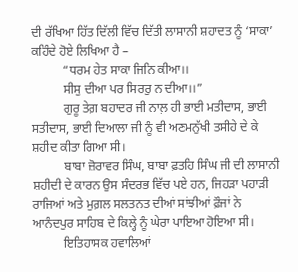ਦੀ ਰੱਖਿਆ ਹਿੱਤ ਦਿੱਲੀ ਵਿੱਚ ਦਿੱਤੀ ਲਾਸਾਨੀ ਸ਼ਹਾਦਤ ਨੂੰ ‘ਸਾਕਾ’ ਕਹਿੰਦੇ ਹੋਏ ਲਿਖਿਆ ਹੈ –
          “ਧਰਮ ਹੇਤ ਸਾਕਾ ਜਿਨਿ ਕੀਆ।।
          ਸੀਸੁ ਦੀਆ ਪਰ ਸਿਰਰੁ ਨ ਦੀਆ।।”
          ਗੁਰੂ ਤੇਗ਼ ਬਹਾਦਰ ਜੀ ਨਾਲ਼ ਹੀ ਭਾਈ ਮਤੀਦਾਸ, ਭਾਈ ਸਤੀਦਾਸ, ਭਾਈ ਦਿਆਲਾ ਜੀ ਨੂੰ ਵੀ ਅਣਮਨੁੱਖੀ ਤਸੀਹੇ ਦੇ ਕੇ ਸ਼ਹੀਦ ਕੀਤਾ ਗਿਆ ਸੀ।
          ਬਾਬਾ ਜ਼ੋਰਾਵਰ ਸਿੰਘ, ਬਾਬਾ ਫ਼ਤਹਿ ਸਿੰਘ ਜੀ ਦੀ ਲਾਸਾਨੀ ਸ਼ਹੀਦੀ ਦੇ ਕਾਰਨ ਉਸ ਸੰਦਰਭ ਵਿੱਚ ਪਏ ਹਨ, ਜਿਹੜਾ ਪਹਾੜੀ ਰਾਜਿਆਂ ਅਤੇ ਮੁਗ਼ਲ ਸਲਤਨਤ ਦੀਆਂ ਸਾਂਝੀਆਂ ਫ਼ੌਜਾਂ ਨੇ ਆਨੰਦਪੁਰ ਸਾਹਿਬ ਦੇ ਕਿਲ੍ਹੇ ਨੂੰ ਘੇਰਾ ਪਾਇਆ ਹੋਇਆ ਸੀ।
          ਇਤਿਹਾਸਕ ਹਵਾਲਿਆਂ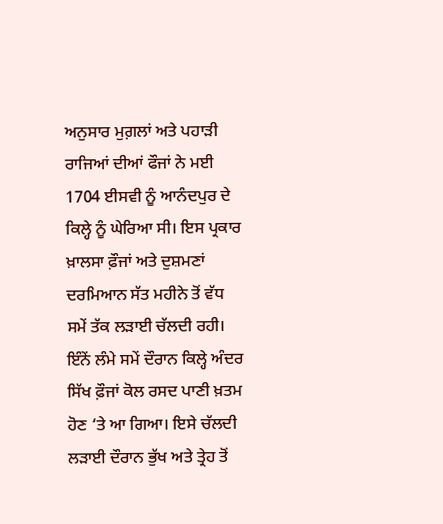ਅਨੁਸਾਰ ਮੁਗ਼ਲਾਂ ਅਤੇ ਪਹਾੜੀ ਰਾਜਿਆਂ ਦੀਆਂ ਫੌਜਾਂ ਨੇ ਮਈ 1704 ਈਸਵੀ ਨੂੰ ਆਨੰਦਪੁਰ ਦੇ ਕਿਲ੍ਹੇ ਨੂੰ ਘੇਰਿਆ ਸੀ। ਇਸ ਪ੍ਰਕਾਰ ਖ਼ਾਲਸਾ ਫ਼ੌਜਾਂ ਅਤੇ ਦੁਸ਼ਮਣਾਂ ਦਰਮਿਆਨ ਸੱਤ ਮਹੀਨੇ ਤੋਂ ਵੱਧ ਸਮੇਂ ਤੱਕ ਲੜਾਈ ਚੱਲਦੀ ਰਹੀ। ਇੰਨੇਂ ਲੰਮੇ ਸਮੇਂ ਦੌਰਾਨ ਕਿਲ੍ਹੇ ਅੰਦਰ ਸਿੱਖ ਫ਼ੌਜਾਂ ਕੋਲ ਰਸਦ ਪਾਣੀ ਖ਼ਤਮ ਹੋਣ ‘ਤੇ ਆ ਗਿਆ। ਇਸੇ ਚੱਲਦੀ ਲੜਾਈ ਦੌਰਾਨ ਭੁੱਖ ਅਤੇ ਤ੍ਰੇਹ ਤੋਂ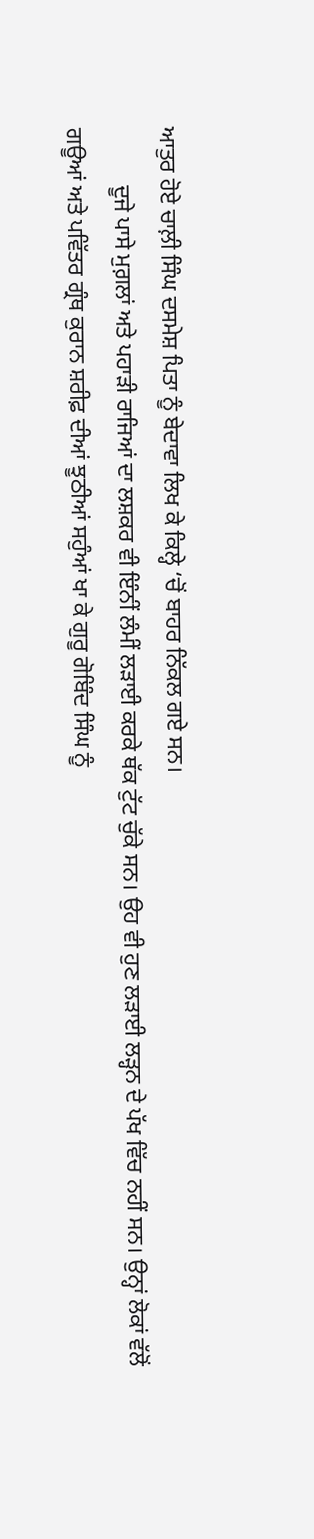ਆਤੁਰ ਹੋਏ ਚਾਲ਼ੀ ਸਿੰਘ ਦਸਮੇਸ਼ ਪਿਤਾ ਨੂੰ ਬੇਦਾਵਾ ਲਿਖ ਕੇ ਕਿਲ੍ਹੇ ‘ਚੋਂ ਬਾਹਰ ਨਿੱਕਲ ਗਏ ਸਨ।
          ਦੂਜੇ ਪਾਸੇ ਮੁਗ਼ਲਾਂ ਅਤੇ ਪਹਾੜੀ ਰਾਜਿਆਂ ਦਾ ਲਸ਼ਕਰ ਵੀ ਇੰਨੀਂ ਲੰਮੀਂ ਲੜਾਈ ਕਰਕੇ ਥੱਕ ਟੁੱਟ ਚੁੱਕੇ ਸਨ। ਉਹ ਵੀ ਹੁਣ ਲੜਾਈ ਲੜ੍ਹਨ ਦੇ ਪੱਖ ਵਿੱਚ ਨਹੀਂ ਸਨ। ਉਨ੍ਹਾਂ ਲੋਕਾਂ ਵੱਲੋਂ ਗਊਆਂ ਅਤੇ ਪਵਿੱਤਰ ਗ੍ਰੰਥ ਕੁਰਾਨ ਸ਼ਰੀਫ਼ ਦੀਆਂ ਝੂਠੀਆਂ ਸਹੁੰਆਂ ਖਾ ਕੇ ਗੁਰੂ ਗੋਬਿੰਦ ਸਿੰਘ ਨੂੰ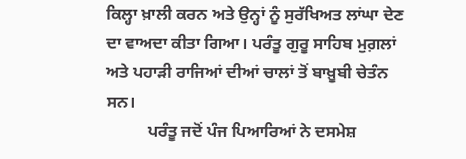ਕਿਲ੍ਹਾ ਖ਼ਾਲੀ ਕਰਨ ਅਤੇ ਉਨ੍ਹਾਂ ਨੂੰ ਸੁਰੱਖਿਅਤ ਲਾਂਘਾ ਦੇਣ ਦਾ ਵਾਅਦਾ ਕੀਤਾ ਗਿਆ। ਪਰੰਤੂ ਗੁਰੂ ਸਾਹਿਬ ਮੁਗ਼ਲਾਂ ਅਤੇ ਪਹਾੜੀ ਰਾਜਿਆਂ ਦੀਆਂ ਚਾਲਾਂ ਤੋਂ ਬਾਖ਼ੂਬੀ ਚੇਤੰਨ ਸਨ।
          ਪਰੰਤੂ ਜਦੋਂ ਪੰਜ ਪਿਆਰਿਆਂ ਨੇ ਦਸਮੇਸ਼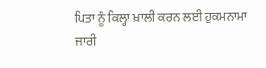ਪਿਤਾ ਨੂੰ ਕਿਲ੍ਹਾ ਖ਼ਾਲੀ ਕਰਨ ਲਈ ਹੁਕਮਨਾਮਾ ਜਾਰੀ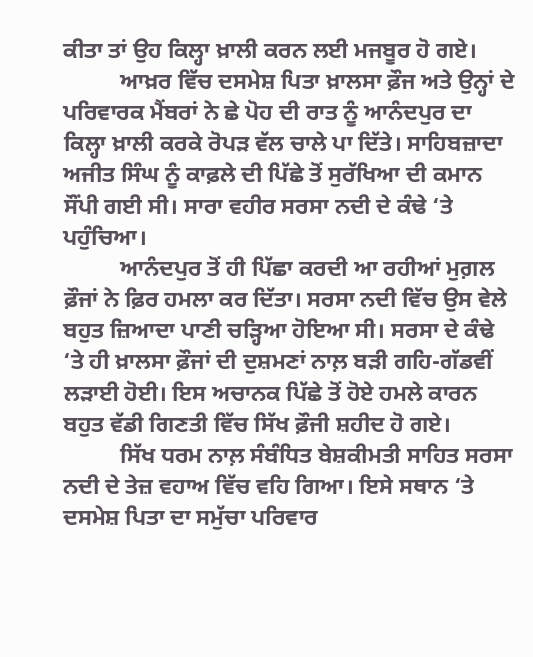ਕੀਤਾ ਤਾਂ ਉਹ ਕਿਲ੍ਹਾ ਖ਼ਾਲੀ ਕਰਨ ਲਈ ਮਜਬੂਰ ਹੋ ਗਏ।
          ਆਖ਼ਰ ਵਿੱਚ ਦਸਮੇਸ਼ ਪਿਤਾ ਖ਼ਾਲਸਾ ਫ਼ੌਜ ਅਤੇ ਉਨ੍ਹਾਂ ਦੇ ਪਰਿਵਾਰਕ ਮੈਂਬਰਾਂ ਨੇ ਛੇ ਪੋਹ ਦੀ ਰਾਤ ਨੂੰ ਆਨੰਦਪੁਰ ਦਾ ਕਿਲ੍ਹਾ ਖ਼ਾਲੀ ਕਰਕੇ ਰੋਪੜ ਵੱਲ ਚਾਲੇ ਪਾ ਦਿੱਤੇ। ਸਾਹਿਬਜ਼ਾਦਾ ਅਜੀਤ ਸਿੰਘ ਨੂੰ ਕਾਫ਼ਲੇ ਦੀ ਪਿੱਛੇ ਤੋਂ ਸੁਰੱਖਿਆ ਦੀ ਕਮਾਨ ਸੌਂਪੀ ਗਈ ਸੀ। ਸਾਰਾ ਵਹੀਰ ਸਰਸਾ ਨਦੀ ਦੇ ਕੰਢੇ ‘ਤੇ ਪਹੁੰਚਿਆ।
          ਆਨੰਦਪੁਰ ਤੋਂ ਹੀ ਪਿੱਛਾ ਕਰਦੀ ਆ ਰਹੀਆਂ ਮੁਗ਼ਲ ਫ਼ੌਜਾਂ ਨੇ ਫ਼ਿਰ ਹਮਲਾ ਕਰ ਦਿੱਤਾ। ਸਰਸਾ ਨਦੀ ਵਿੱਚ ਉਸ ਵੇਲੇ ਬਹੁਤ ਜ਼ਿਆਦਾ ਪਾਣੀ ਚੜ੍ਹਿਆ ਹੋਇਆ ਸੀ। ਸਰਸਾ ਦੇ ਕੰਢੇ ‘ਤੇ ਹੀ ਖ਼ਾਲਸਾ ਫ਼ੌਜਾਂ ਦੀ ਦੁਸ਼ਮਣਾਂ ਨਾਲ਼ ਬੜੀ ਗਹਿ-ਗੱਡਵੀਂ ਲੜਾਈ ਹੋਈ। ਇਸ ਅਚਾਨਕ ਪਿੱਛੇ ਤੋਂ ਹੋਏ ਹਮਲੇ ਕਾਰਨ ਬਹੁਤ ਵੱਡੀ ਗਿਣਤੀ ਵਿੱਚ ਸਿੱਖ ਫ਼ੌਜੀ ਸ਼ਹੀਦ ਹੋ ਗਏ।
          ਸਿੱਖ ਧਰਮ ਨਾਲ਼ ਸੰਬੰਧਿਤ ਬੇਸ਼ਕੀਮਤੀ ਸਾਹਿਤ ਸਰਸਾ ਨਦੀ ਦੇ ਤੇਜ਼ ਵਹਾਅ ਵਿੱਚ ਵਹਿ ਗਿਆ। ਇਸੇ ਸਥਾਨ ‘ਤੇ ਦਸਮੇਸ਼ ਪਿਤਾ ਦਾ ਸਮੁੱਚਾ ਪਰਿਵਾਰ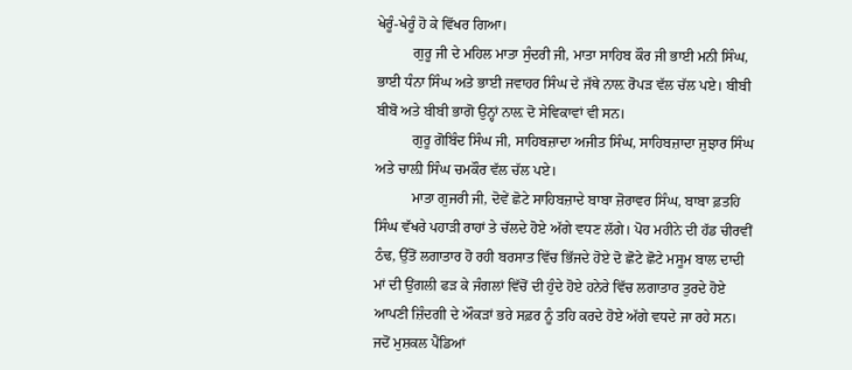ਖੇਰੂੰ-ਖੇਰੂੰ ਹੋ ਕੇ ਵਿੱਖਰ ਗਿਆ।
          ਗੁਰੂ ਜੀ ਦੇ ਮਹਿਲ ਮਾਤਾ ਸੁੰਦਰੀ ਜੀ, ਮਾਤਾ ਸਾਹਿਬ ਕੌਰ ਜੀ ਭਾਈ ਮਨੀ ਸਿੰਘ, ਭਾਈ ਧੰਨਾ ਸਿੰਘ ਅਤੇ ਭਾਈ ਜਵਾਹਰ ਸਿੰਘ ਦੇ ਜੱਥੇ ਨਾਲ਼ ਰੋਪੜ ਵੱਲ ਚੱਲ ਪਏ। ਬੀਬੀ ਬੀਬੋ ਅਤੇ ਬੀਬੀ ਭਾਗੋ ਉਨ੍ਹਾਂ ਨਾਲ਼ ਦੋ ਸੇਵਿਕਾਵਾਂ ਵੀ ਸਨ।
          ਗੁਰੂ ਗੋਬਿੰਦ ਸਿੰਘ ਜੀ, ਸਾਹਿਬਜ਼ਾਦਾ ਅਜੀਤ ਸਿੰਘ, ਸਾਹਿਬਜ਼ਾਦਾ ਜੁਝਾਰ ਸਿੰਘ ਅਤੇ ਚਾਲ਼ੀ ਸਿੰਘ ਚਮਕੌਰ ਵੱਲ ਚੱਲ ਪਏ।
          ਮਾਤਾ ਗੁਜਰੀ ਜੀ, ਦੋਵੇਂ ਛੋਟੇ ਸਾਹਿਬਜ਼ਾਦੇ ਬਾਬਾ ਜ਼ੋਰਾਵਰ ਸਿੰਘ, ਬਾਬਾ ਫ਼ਤਹਿ ਸਿੰਘ ਵੱਖਰੇ ਪਹਾੜੀ ਰਾਹਾਂ ਤੇ ਚੱਲਦੇ ਹੋਏ ਅੱਗੇ ਵਧਣ ਲੱਗੇ। ਪੋਹ ਮਹੀਨੇ ਦੀ ਹੱਡ ਚੀਰਵੀਂ ਠੰਢ, ਉੱਤੋਂ ਲਗਾਤਾਰ ਹੋ ਰਹੀ ਬਰਸਾਤ ਵਿੱਚ ਭਿੱਜਦੇ ਹੋਏ ਦੋ ਛੋਟੇ ਛੋਟੇ ਮਸੂਮ ਬਾਲ ਦਾਦੀ ਮਾਂ ਦੀ ਉਂਗਲੀ ਫੜ ਕੇ ਜੰਗਲਾਂ ਵਿੱਚੋਂ ਦੀ ਹੁੰਦੇ ਹੋਏ ਹਨੇਰੇ ਵਿੱਚ ਲਗਾਤਾਰ ਤੁਰਦੇ ਹੋਏ ਆਪਣੀ ਜ਼ਿੰਦਗੀ ਦੇ ਔਕੜਾਂ ਭਰੇ ਸਫ਼ਰ ਨੂੰ ਤਹਿ ਕਰਦੇ ਹੋਏ ਅੱਗੇ ਵਧਦੇ ਜਾ ਰਹੇ ਸਨ। ਜਦੋਂ ਮੁਸ਼ਕਲ ਪੈਂਡਿਆਂ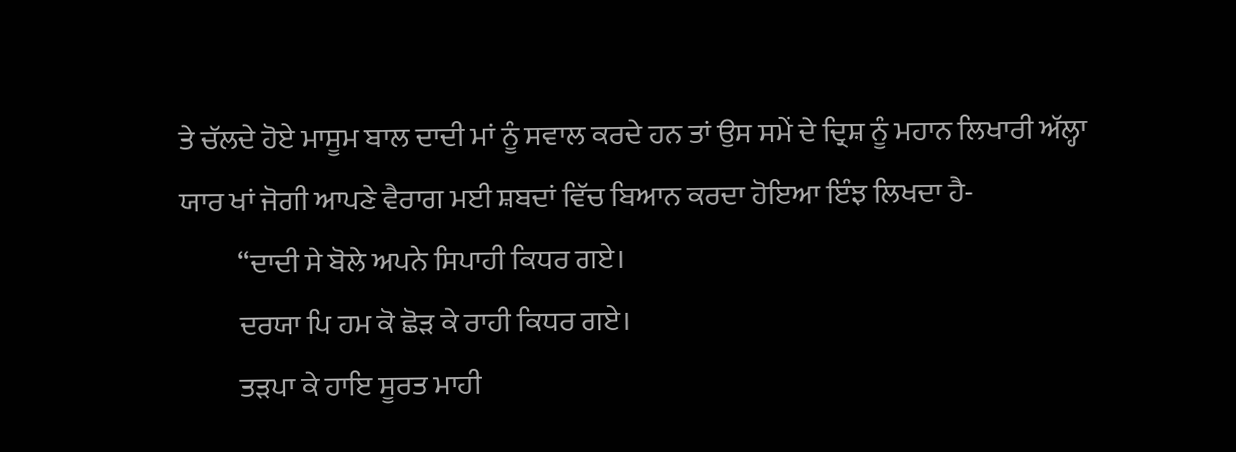ਤੇ ਚੱਲਦੇ ਹੋਏ ਮਾਸੂਮ ਬਾਲ ਦਾਦੀ ਮਾਂ ਨੂੰ ਸਵਾਲ ਕਰਦੇ ਹਨ ਤਾਂ ਉਸ ਸਮੇਂ ਦੇ ਦ੍ਰਿਸ਼ ਨੂੰ ਮਹਾਨ ਲਿਖਾਰੀ ਅੱਲ੍ਹਾ ਯਾਰ ਖਾਂ ਜੋਗੀ ਆਪਣੇ ਵੈਰਾਗ ਮਈ ਸ਼ਬਦਾਂ ਵਿੱਚ ਬਿਆਨ ਕਰਦਾ ਹੋਇਆ ਇੰਝ ਲਿਖਦਾ ਹੈ-
          “ਦਾਦੀ ਸੇ ਬੋਲੇ ਅਪਨੇ ਸਿਪਾਹੀ ਕਿਧਰ ਗਏ।
          ਦਰਯਾ ਪਿ ਹਮ ਕੋ ਛੋੜ ਕੇ ਰਾਹੀ ਕਿਧਰ ਗਏ।
          ਤੜਪਾ ਕੇ ਹਾਇ ਸੂਰਤ ਮਾਹੀ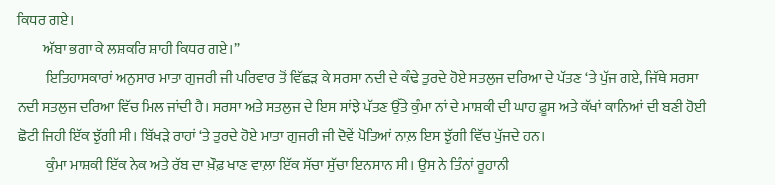ਕਿਧਰ ਗਏ।
         ਅੱਬਾ ਭਗਾ ਕੇ ਲਸ਼ਕਰਿ ਸ਼ਾਹੀ ਕਿਧਰ ਗਏ।”
          ਇਤਿਹਾਸਕਾਰਾਂ ਅਨੁਸਾਰ ਮਾਤਾ ਗੁਜਰੀ ਜੀ ਪਰਿਵਾਰ ਤੋਂ ਵਿੱਛੜ ਕੇ ਸਰਸਾ ਨਦੀ ਦੇ ਕੰਢੇ ਤੁਰਦੇ ਹੋਏ ਸਤਲੁਜ ਦਰਿਆ ਦੇ ਪੱਤਣ ‘ਤੇ ਪੁੱਜ ਗਏ, ਜਿੱਥੇ ਸਰਸਾ ਨਦੀ ਸਤਲੁਜ ਦਰਿਆ ਵਿੱਚ ਮਿਲ ਜਾਂਦੀ ਹੈ। ਸਰਸਾ ਅਤੇ ਸਤਲੁਜ ਦੇ ਇਸ ਸਾਂਝੇ ਪੱਤਣ ਉੱਤੇ ਕੁੰਮਾ ਨਾਂ ਦੇ ਮਾਸ਼ਕੀ ਦੀ ਘਾਹ ਫ਼ੂਸ ਅਤੇ ਕੱਖਾਂ ਕਾਨਿਆਂ ਦੀ ਬਣੀ ਹੋਈ ਛੋਟੀ ਜਿਹੀ ਇੱਕ ਝੁੱਗੀ ਸੀ। ਬਿੱਖੜੇ ਰਾਹਾਂ ‘ਤੇ ਤੁਰਦੇ ਹੋਏ ਮਾਤਾ ਗੁਜਰੀ ਜੀ ਦੋਵੇਂ ਪੋਤਿਆਂ ਨਾਲ਼ ਇਸ ਝੁੱਗੀ ਵਿੱਚ ਪੁੱਜਦੇ ਹਨ।
          ਕੁੰਮਾ ਮਾਸ਼ਕੀ ਇੱਕ ਨੇਕ ਅਤੇ ਰੱਬ ਦਾ ਖ਼ੌਫ਼ ਖਾਣ ਵਾਲ਼ਾ ਇੱਕ ਸੱਚਾ ਸੁੱਚਾ ਇਨਸਾਨ ਸੀ। ਉਸ ਨੇ ਤਿੰਨਾਂ ਰੂਹਾਨੀ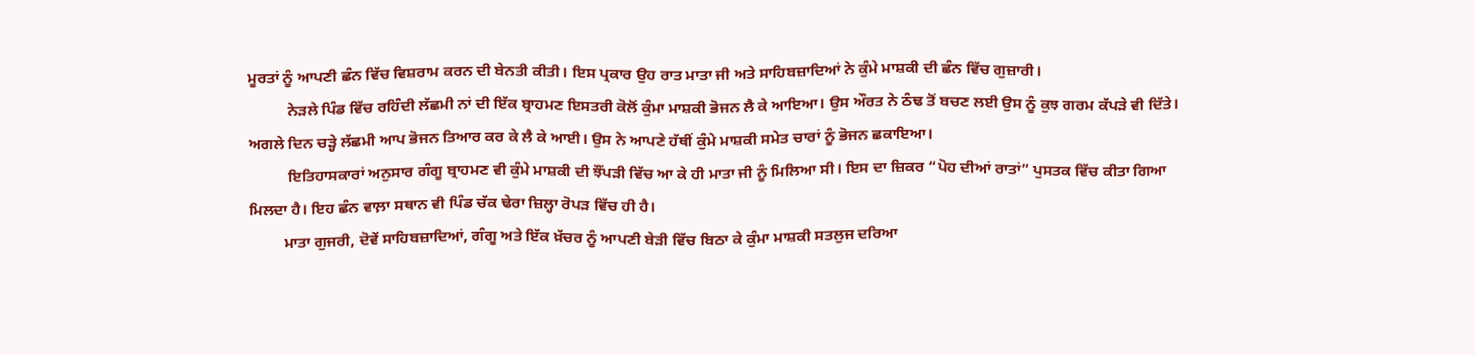ਮੂਰਤਾਂ ਨੂੰ ਆਪਣੀ ਛੰਨ ਵਿੱਚ ਵਿਸ਼ਰਾਮ ਕਰਨ ਦੀ ਬੇਨਤੀ ਕੀਤੀ। ਇਸ ਪ੍ਰਕਾਰ ਉਹ ਰਾਤ ਮਾਤਾ ਜੀ ਅਤੇ ਸਾਹਿਬਜ਼ਾਦਿਆਂ ਨੇ ਕੁੰਮੇ ਮਾਸ਼ਕੀ ਦੀ ਛੰਨ ਵਿੱਚ ਗੁਜ਼ਾਰੀ।
          ਨੇੜਲੇ ਪਿੰਡ ਵਿੱਚ ਰਹਿੰਦੀ ਲੱਛਮੀ ਨਾਂ ਦੀ ਇੱਕ ਬ੍ਰਾਹਮਣ ਇਸਤਰੀ ਕੋਲੋਂ ਕੁੰਮਾ ਮਾਸ਼ਕੀ ਭੋਜਨ ਲੈ ਕੇ ਆਇਆ। ਉਸ ਔਰਤ ਨੇ ਠੰਢ ਤੋਂ ਬਚਣ ਲਈ ਉਸ ਨੂੰ ਕੁਝ ਗਰਮ ਕੱਪੜੇ ਵੀ ਦਿੱਤੇ। ਅਗਲੇ ਦਿਨ ਚੜ੍ਹੇ ਲੱਛਮੀ ਆਪ ਭੋਜਨ ਤਿਆਰ ਕਰ ਕੇ ਲੈ ਕੇ ਆਈ। ਉਸ ਨੇ ਆਪਣੇ ਹੱਥੀਂ ਕੁੰਮੇ ਮਾਸ਼ਕੀ ਸਮੇਤ ਚਾਰਾਂ ਨੂੰ ਭੋਜਨ ਛਕਾਇਆ।
          ਇਤਿਹਾਸਕਾਰਾਂ ਅਨੁਸਾਰ ਗੰਗੂ ਬ੍ਰਾਹਮਣ ਵੀ ਕੁੰਮੇ ਮਾਸ਼ਕੀ ਦੀ ਝੌਂਪੜੀ ਵਿੱਚ ਆ ਕੇ ਹੀ ਮਾਤਾ ਜੀ ਨੂੰ ਮਿਲਿਆ ਸੀ। ਇਸ ਦਾ ਜ਼ਿਕਰ “ਪੋਹ ਦੀਆਂ ਰਾਤਾਂ” ਪੁਸਤਕ ਵਿੱਚ ਕੀਤਾ ਗਿਆ ਮਿਲਦਾ ਹੈ। ਇਹ ਛੰਨ ਵਾਲ਼ਾ ਸਥਾਨ ਵੀ ਪਿੰਡ ਚੱਕ ਢੇਰਾ ਜ਼ਿਲ੍ਹਾ ਰੋਪੜ ਵਿੱਚ ਹੀ ਹੈ।
         ਮਾਤਾ ਗੁਜਰੀ, ਦੋਵੇਂ ਸਾਹਿਬਜ਼ਾਦਿਆਂ, ਗੰਗੂ ਅਤੇ ਇੱਕ ਖ਼ੱਚਰ ਨੂੰ ਆਪਣੀ ਬੇੜੀ ਵਿੱਚ ਬਿਠਾ ਕੇ ਕੁੰਮਾ ਮਾਸ਼ਕੀ ਸਤਲੁਜ ਦਰਿਆ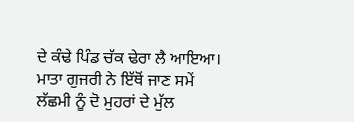ਦੇ ਕੰਢੇ ਪਿੰਡ ਚੱਕ ਢੇਰਾ ਲੈ ਆਇਆ। ਮਾਤਾ ਗੁਜਰੀ ਨੇ ਇੱਥੋਂ ਜਾਣ ਸਮੇਂ  ਲੱਛਮੀ ਨੂੰ ਦੋ ਮੁਹਰਾਂ ਦੇ ਮੁੱਲ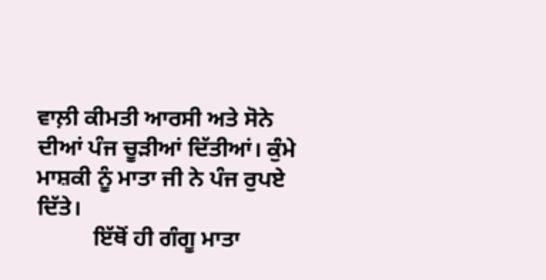ਵਾਲ਼ੀ ਕੀਮਤੀ ਆਰਸੀ ਅਤੇ ਸੋਨੇ ਦੀਆਂ ਪੰਜ ਚੂੜੀਆਂ ਦਿੱਤੀਆਂ। ਕੁੰਮੇ ਮਾਸ਼ਕੀ ਨੂੰ ਮਾਤਾ ਜੀ ਨੇ ਪੰਜ ਰੁਪਏ ਦਿੱਤੇ।
          ਇੱਥੋਂ ਹੀ ਗੰਗੂ ਮਾਤਾ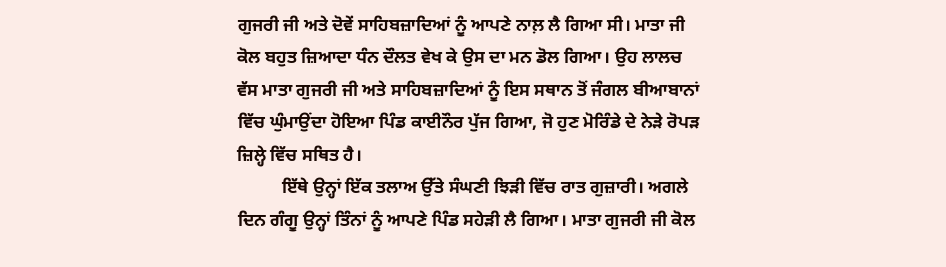ਗੁਜਰੀ ਜੀ ਅਤੇ ਦੋਵੇਂ ਸਾਹਿਬਜ਼ਾਦਿਆਂ ਨੂੰ ਆਪਣੇ ਨਾਲ਼ ਲੈ ਗਿਆ ਸੀ। ਮਾਤਾ ਜੀ ਕੋਲ ਬਹੁਤ ਜ਼ਿਆਦਾ ਧੰਨ ਦੌਲਤ ਵੇਖ ਕੇ ਉਸ ਦਾ ਮਨ ਡੋਲ ਗਿਆ। ਉਹ ਲਾਲਚ ਵੱਸ ਮਾਤਾ ਗੁਜਰੀ ਜੀ ਅਤੇ ਸਾਹਿਬਜ਼ਾਦਿਆਂ ਨੂੰ ਇਸ ਸਥਾਨ ਤੋਂ ਜੰਗਲ ਬੀਆਬਾਨਾਂ ਵਿੱਚ ਘੁੰਮਾਉਂਦਾ ਹੋਇਆ ਪਿੰਡ ਕਾਈਨੌਰ ਪੁੱਜ ਗਿਆ, ਜੋ ਹੁਣ ਮੋਰਿੰਡੇ ਦੇ ਨੇੜੇ ਰੋਪੜ ਜ਼ਿਲ੍ਹੇ ਵਿੱਚ ਸਥਿਤ ਹੈ।
          ਇੱਥੇ ਉਨ੍ਹਾਂ ਇੱਕ ਤਲਾਅ ਉੱਤੇ ਸੰਘਣੀ ਝਿੜੀ ਵਿੱਚ ਰਾਤ ਗੁਜ਼ਾਰੀ। ਅਗਲੇ ਦਿਨ ਗੰਗੂ ਉਨ੍ਹਾਂ ਤਿੰਨਾਂ ਨੂੰ ਆਪਣੇ ਪਿੰਡ ਸਹੇੜੀ ਲੈ ਗਿਆ। ਮਾਤਾ ਗੁਜਰੀ ਜੀ ਕੋਲ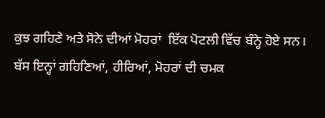ਕੁਝ ਗਹਿਣੇ ਅਤੇ ਸੋਨੇ ਦੀਆਂ ਮੋਹਰਾਂ  ਇੱਕ ਪੋਟਲੀ ਵਿੱਚ ਬੰਨ੍ਹੇ ਹੋਏ ਸਨ। ਬੱਸ ਇਨ੍ਹਾਂ ਗਹਿਣਿਆਂ, ਹੀਰਿਆਂ, ਮੋਹਰਾਂ ਦੀ ਚਮਕ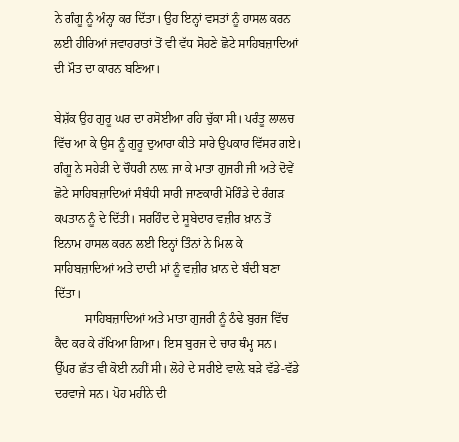ਨੇ ਗੰਗੂ ਨੂੰ ਅੰਨ੍ਹਾ ਕਰ ਦਿੱਤਾ। ਉਹ ਇਨ੍ਹਾਂ ਵਸਤਾਂ ਨੂੰ ਹਾਸਲ ਕਰਨ ਲਈ ਹੀਰਿਆਂ ਜਵਾਹਰਾਤਾਂ ਤੋਂ ਵੀ ਵੱਧ ਸੋਹਣੇ ਛੋਟੇ ਸਾਹਿਬਜ਼ਾਦਿਆਂ ਦੀ ਮੌਤ ਦਾ ਕਾਰਨ ਬਣਿਆ।

ਬੇਸ਼ੱਕ ਉਹ ਗੁਰੂ ਘਰ ਦਾ ਰਸੋਈਆ ਰਹਿ ਚੁੱਕਾ ਸੀ। ਪਰੰਤੂ ਲਾਲਚ ਵਿੱਚ ਆ ਕੇ ਉਸ ਨੂੰ ਗੁਰੂ ਦੁਆਰਾ ਕੀਤੇ ਸਾਰੇ ਉਪਕਾਰ ਵਿੱਸਰ ਗਏ। ਗੰਗੂ ਨੇ ਸਹੇੜੀ ਦੇ ਚੌਧਰੀ ਨਾਲ਼ ਜਾ ਕੇ ਮਾਤਾ ਗੁਜਰੀ ਜੀ ਅਤੇ ਦੋਵੇਂ ਛੋਟੇ ਸਾਹਿਬਜ਼ਾਦਿਆਂ ਸੰਬੰਧੀ ਸਾਰੀ ਜਾਣਕਾਰੀ ਮੋਰਿੰਡੇ ਦੇ ਰੰਗੜ ਕਪਤਾਨ ਨੂੰ ਦੇ ਦਿੱਤੀ। ਸਰਹਿੰਦ ਦੇ ਸੂਬੇਦਾਰ ਵਜ਼ੀਰ ਖ਼ਾਨ ਤੋਂ ਇਨਾਮ ਹਾਸਲ ਕਰਨ ਲਈ ਇਨ੍ਹਾਂ ਤਿੰਨਾਂ ਨੇ ਮਿਲ ਕੇ ਸਾਹਿਬਜ਼ਾਦਿਆਂ ਅਤੇ ਦਾਦੀ ਮਾਂ ਨੂੰ ਵਜ਼ੀਰ ਖ਼ਾਨ ਦੇ ਬੰਦੀ ਬਣਾ ਦਿੱਤਾ।
          ਸਾਹਿਬਜ਼ਾਦਿਆਂ ਅਤੇ ਮਾਤਾ ਗੁਜਰੀ ਨੂੰ ਠੰਢੇ ਬੁਰਜ ਵਿੱਚ ਕੈਦ ਕਰ ਕੇ ਰੱਖਿਆ ਗਿਆ। ਇਸ ਬੁਰਜ ਦੇ ਚਾਰ ਥੰਮ੍ਹ ਸਨ। ਉੱਪਰ ਛੱਤ ਵੀ ਕੋਈ ਨਹੀਂ ਸੀ। ਲੋਹੇ ਦੇ ਸਰੀਏ ਵਾਲ਼ੇ ਬੜੇ ਵੱਡੇ-ਵੱਡੇ ਦਰਵਾਜੇ ਸਨ। ਪੋਹ ਮਹੀਨੇ ਦੀ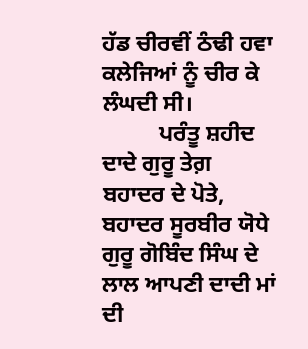ਹੱਡ ਚੀਰਵੀਂ ਠੰਢੀ ਹਵਾ ਕਲੇਜਿਆਂ ਨੂੰ ਚੀਰ ਕੇ ਲੰਘਦੀ ਸੀ।
          ਪਰੰਤੂ ਸ਼ਹੀਦ ਦਾਦੇ ਗੁਰੂ ਤੇਗ਼ ਬਹਾਦਰ ਦੇ ਪੋਤੇ, ਬਹਾਦਰ ਸੂਰਬੀਰ ਯੋਧੇ ਗੁਰੂ ਗੋਬਿੰਦ ਸਿੰਘ ਦੇ ਲਾਲ ਆਪਣੀ ਦਾਦੀ ਮਾਂ ਦੀ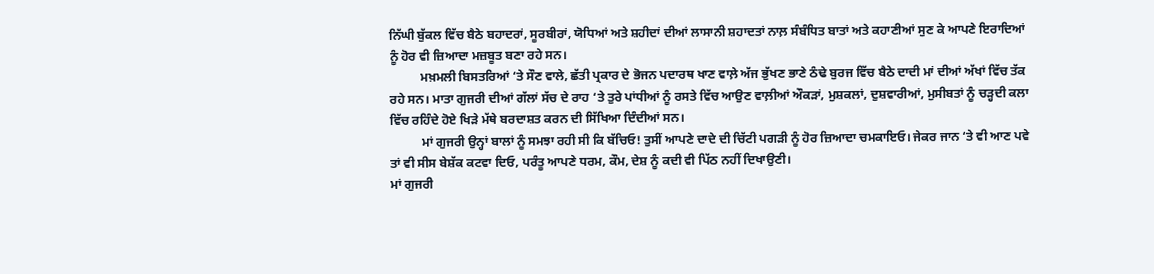ਨਿੱਘੀ ਬੁੱਕਲ ਵਿੱਚ ਬੈਠੇ ਬਹਾਦਰਾਂ, ਸੂਰਬੀਰਾਂ, ਯੋਧਿਆਂ ਅਤੇ ਸ਼ਹੀਦਾਂ ਦੀਆਂ ਲਾਸਾਨੀ ਸ਼ਹਾਦਤਾਂ ਨਾਲ਼ ਸੰਬੰਧਿਤ ਬਾਤਾਂ ਅਤੇ ਕਹਾਣੀਆਂ ਸੁਣ ਕੇ ਆਪਣੇ ਇਰਾਦਿਆਂ ਨੂੰ ਹੋਰ ਵੀ ਜ਼ਿਆਦਾ ਮਜ਼ਬੂਤ ਬਣਾ ਰਹੇ ਸਨ।
          ਮਖ਼ਮਲੀ ਬਿਸਤਰਿਆਂ ‘ਤੇ ਸੌਣ ਵਾਲੇ, ਛੱਤੀ ਪ੍ਰਕਾਰ ਦੇ ਭੋਜਨ ਪਦਾਰਥ ਖਾਣ ਵਾਲ਼ੇ ਅੱਜ ਭੁੱਖਣ ਭਾਣੇ ਠੰਢੇ ਬੁਰਜ ਵਿੱਚ ਬੈਠੇ ਦਾਦੀ ਮਾਂ ਦੀਆਂ ਅੱਖਾਂ ਵਿੱਚ ਤੱਕ ਰਹੇ ਸਨ। ਮਾਤਾ ਗੁਜਰੀ ਦੀਆਂ ਗੱਲਾਂ ਸੱਚ ਦੇ ਰਾਹ ‘ਤੇ ਤੁਰੇ ਪਾਂਧੀਆਂ ਨੂੰ ਰਸਤੇ ਵਿੱਚ ਆਉਣ ਵਾਲ਼ੀਆਂ ਔਕੜਾਂ, ਮੁਸ਼ਕਲਾਂ, ਦੁਸ਼ਵਾਰੀਆਂ, ਮੁਸੀਬਤਾਂ ਨੂੰ ਚੜ੍ਹਦੀ ਕਲਾ ਵਿੱਚ ਰਹਿੰਦੇ ਹੋਏ ਖਿੜੇ ਮੱਥੇ ਬਰਦਾਸ਼ਤ ਕਰਨ ਦੀ ਸਿੱਖਿਆ ਦਿੰਦੀਆਂ ਸਨ।
          ਮਾਂ ਗੁਜਰੀ ਉਨ੍ਹਾਂ ਬਾਲਾਂ ਨੂੰ ਸਮਝਾ ਰਹੀ ਸੀ ਕਿ ਬੱਚਿਓ! ਤੁਸੀਂ ਆਪਣੇ ਦਾਦੇ ਦੀ ਚਿੱਟੀ ਪਗੜੀ ਨੂੰ ਹੋਰ ਜ਼ਿਆਦਾ ਚਮਕਾਇਓ। ਜੇਕਰ ਜਾਨ ‘ਤੇ ਵੀ ਆਣ ਪਵੇ ਤਾਂ ਵੀ ਸੀਸ ਬੇਸ਼ੱਕ ਕਟਵਾ ਦਿਓ, ਪਰੰਤੂ ਆਪਣੇ ਧਰਮ, ਕੌਮ, ਦੇਸ਼ ਨੂੰ ਕਦੀ ਵੀ ਪਿੱਠ ਨਹੀਂ ਦਿਖਾਉਣੀ।
ਮਾਂ ਗੁਜਰੀ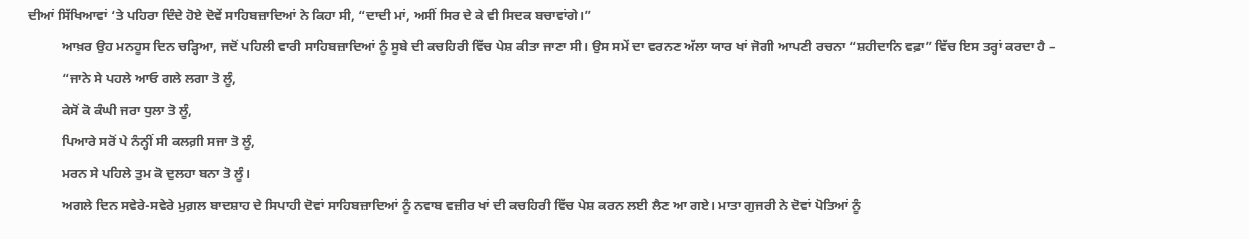ਦੀਆਂ ਸਿੱਖਿਆਵਾਂ ‘ਤੇ ਪਹਿਰਾ ਦਿੰਦੇ ਹੋਏ ਦੋਵੇਂ ਸਾਹਿਬਜ਼ਾਦਿਆਂ ਨੇ ਕਿਹਾ ਸੀ, “ਦਾਦੀ ਮਾਂ, ਅਸੀਂ ਸਿਰ ਦੇ ਕੇ ਵੀ ਸਿਦਕ ਬਚਾਵਾਂਗੇ।”
          ਆਖ਼ਰ ਉਹ ਮਨਹੂਸ ਦਿਨ ਚੜ੍ਹਿਆ, ਜਦੋਂ ਪਹਿਲੀ ਵਾਰੀ ਸਾਹਿਬਜ਼ਾਦਿਆਂ ਨੂੰ ਸੂਬੇ ਦੀ ਕਚਹਿਰੀ ਵਿੱਚ ਪੇਸ਼ ਕੀਤਾ ਜਾਣਾ ਸੀ। ਉਸ ਸਮੇਂ ਦਾ ਵਰਨਣ ਅੱਲਾ ਯਾਰ ਖਾਂ ਜੋਗੀ ਆਪਣੀ ਰਚਨਾ “ਸ਼ਹੀਦਾਨਿ ਵਫ਼ਾ” ਵਿੱਚ ਇਸ ਤਰ੍ਹਾਂ ਕਰਦਾ ਹੈ –
          “ਜਾਨੇ ਸੇ ਪਹਲੇ ਆਓ ਗਲੇ ਲਗਾ ਤੋ ਲੂੰ,
          ਕੇਸੋਂ ਕੋ ਕੰਘੀ ਜਰਾ ਧੁਲਾ ਤੋ ਲੂੰ,
          ਪਿਆਰੇ ਸਰੋਂ ਪੇ ਨੰਨ੍ਹੀਂ ਸੀ ਕਲਗ਼ੀ ਸਜਾ ਤੋ ਲੂੰ,
          ਮਰਨ ਸੇ ਪਹਿਲੇ ਤੁਮ ਕੋ ਦੁਲਹਾ ਬਨਾ ਤੋ ਲੂੰ।
          ਅਗਲੇ ਦਿਨ ਸਵੇਰੇ-ਸਵੇਰੇ ਮੁਗ਼ਲ ਬਾਦਸ਼ਾਹ ਦੇ ਸਿਪਾਹੀ ਦੋਵਾਂ ਸਾਹਿਬਜ਼ਾਦਿਆਂ ਨੂੰ ਨਵਾਬ ਵਜ਼ੀਰ ਖਾਂ ਦੀ ਕਚਹਿਰੀ ਵਿੱਚ ਪੇਸ਼ ਕਰਨ ਲਈ ਲੈਣ ਆ ਗਏ। ਮਾਤਾ ਗੁਜਰੀ ਨੇ ਦੋਵਾਂ ਪੋਤਿਆਂ ਨੂੰ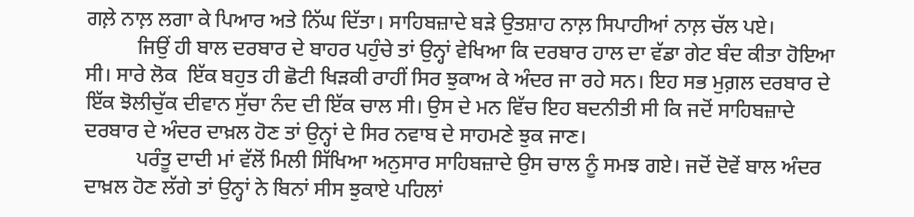ਗਲ਼ੇ ਨਾਲ਼ ਲਗਾ ਕੇ ਪਿਆਰ ਅਤੇ ਨਿੱਘ ਦਿੱਤਾ। ਸਾਹਿਬਜ਼ਾਦੇ ਬੜੇ ਉਤਸ਼ਾਹ ਨਾਲ਼ ਸਿਪਾਹੀਆਂ ਨਾਲ਼ ਚੱਲ ਪਏ।
          ਜਿਉਂ ਹੀ ਬਾਲ ਦਰਬਾਰ ਦੇ ਬਾਹਰ ਪਹੁੰਚੇ ਤਾਂ ਉਨ੍ਹਾਂ ਵੇਖਿਆ ਕਿ ਦਰਬਾਰ ਹਾਲ ਦਾ ਵੱਡਾ ਗੇਟ ਬੰਦ ਕੀਤਾ ਹੋਇਆ ਸੀ। ਸਾਰੇ ਲੋਕ  ਇੱਕ ਬਹੁਤ ਹੀ ਛੋਟੀ ਖਿੜਕੀ ਰਾਹੀਂ ਸਿਰ ਝੁਕਾਅ ਕੇ ਅੰਦਰ ਜਾ ਰਹੇ ਸਨ। ਇਹ ਸਭ ਮੁਗ਼ਲ ਦਰਬਾਰ ਦੇ ਇੱਕ ਝੋਲੀਚੁੱਕ ਦੀਵਾਨ ਸੁੱਚਾ ਨੰਦ ਦੀ ਇੱਕ ਚਾਲ ਸੀ। ਉਸ ਦੇ ਮਨ ਵਿੱਚ ਇਹ ਬਦਨੀਤੀ ਸੀ ਕਿ ਜਦੋਂ ਸਾਹਿਬਜ਼ਾਦੇ ਦਰਬਾਰ ਦੇ ਅੰਦਰ ਦਾਖ਼ਲ ਹੋਣ ਤਾਂ ਉਨ੍ਹਾਂ ਦੇ ਸਿਰ ਨਵਾਬ ਦੇ ਸਾਹਮਣੇ ਝੁਕ ਜਾਣ।
          ਪਰੰਤੂ ਦਾਦੀ ਮਾਂ ਵੱਲੋਂ ਮਿਲੀ ਸਿੱਖਿਆ ਅਨੁਸਾਰ ਸਾਹਿਬਜ਼ਾਦੇ ਉਸ ਚਾਲ ਨੂੰ ਸਮਝ ਗਏ। ਜਦੋਂ ਦੋਵੇਂ ਬਾਲ ਅੰਦਰ ਦਾਖ਼ਲ ਹੋਣ ਲੱਗੇ ਤਾਂ ਉਨ੍ਹਾਂ ਨੇ ਬਿਨਾਂ ਸੀਸ ਝੁਕਾਏ ਪਹਿਲਾਂ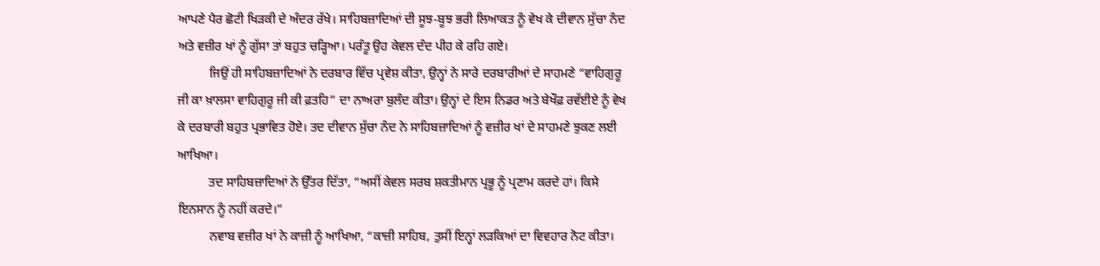ਆਪਣੇ ਪੈਰ ਛੋਟੀ ਖਿੜਕੀ ਦੇ ਅੰਦਰ ਰੱਖੇ। ਸਾਹਿਬਜ਼ਾਦਿਆਂ ਦੀ ਸੂਝ-ਬੂਝ ਭਰੀ ਲਿਆਕਤ ਨੂੰ ਵੇਖ ਕੇ ਦੀਵਾਨ ਸੁੱਚਾ ਨੰਦ ਅਤੇ ਵਜ਼ੀਰ ਖਾਂ ਨੂੰ ਗੁੱਸਾ ਤਾਂ ਬਹੁਤ ਚੜ੍ਹਿਆ। ਪਰੰਤੂ ਉਹ ਕੇਵਲ ਦੰਦ ਪੀਹ ਕੇ ਰਹਿ ਗਏ।
          ਜਿਉਂ ਹੀ ਸਾਹਿਬਜ਼ਾਦਿਆਂ ਨੇ ਦਰਬਾਰ ਵਿੱਚ ਪ੍ਰਵੇਸ਼ ਕੀਤਾ, ਉਨ੍ਹਾਂ ਨੇ ਸਾਰੇ ਦਰਬਾਰੀਆਂ ਦੇ ਸਾਹਮਣੇ “ਵਾਹਿਗੁਰੂ ਜੀ ਕਾ ਖ਼ਾਲਸਾ ਵਾਹਿਗੁਰੂ ਜੀ ਕੀ ਫ਼ਤਹਿ” ਦਾ ਨਾਅਰਾ ਬੁਲੰਦ ਕੀਤਾ। ਉਨ੍ਹਾਂ ਦੇ ਇਸ ਨਿਡਰ ਅਤੇ ਬੇਖੌਫ਼ ਰਵੱਈਏ ਨੂੰ ਵੇਖ ਕੇ ਦਰਬਾਰੀ ਬਹੁਤ ਪ੍ਰਭਾਵਿਤ ਹੋਏ। ਤਦ ਦੀਵਾਨ ਸੁੱਚਾ ਨੰਦ ਨੇ ਸਾਹਿਬਜ਼ਾਦਿਆਂ ਨੂੰ ਵਜ਼ੀਰ ਖਾਂ ਦੇ ਸਾਹਮਣੇ ਝੁਕਣ ਲਈ ਆਖਿਆ।
          ਤਦ ਸਾਹਿਬਜ਼ਾਦਿਆਂ ਨੇ ਉੱਤਰ ਦਿੱਤਾ, “ਅਸੀਂ ਕੇਵਲ ਸਰਬ ਸ਼ਕਤੀਮਾਨ ਪ੍ਰਭੂ ਨੂੰ ਪ੍ਰਣਾਮ ਕਰਦੇ ਹਾਂ। ਕਿਸੇ ਇਨਸਾਨ ਨੂੰ ਨਹੀਂ ਕਰਦੇ।”
          ਨਵਾਬ ਵਜ਼ੀਰ ਖਾਂ ਨੇ ਕਾਜ਼ੀ ਨੂੰ ਆਖਿਆ, “ਕਾਜ਼ੀ ਸਾਹਿਬ, ਤੁਸੀਂ ਇਨ੍ਹਾਂ ਲੜਕਿਆਂ ਦਾ ਵਿਵਹਾਰ ਨੋਟ ਕੀਤਾ।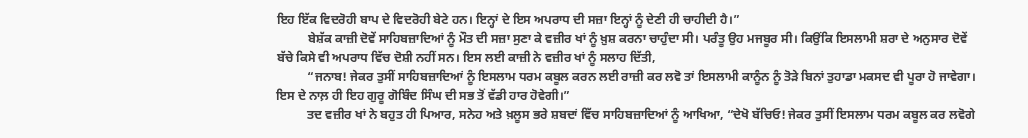ਇਹ ਇੱਕ ਵਿਦਰੋਹੀ ਬਾਪ ਦੇ ਵਿਦਰੋਹੀ ਬੇਟੇ ਹਨ। ਇਨ੍ਹਾਂ ਦੇ ਇਸ ਅਪਰਾਧ ਦੀ ਸਜ਼ਾ ਇਨ੍ਹਾਂ ਨੂੰ ਦੇਣੀ ਹੀ ਚਾਹੀਦੀ ਹੈ।”
          ਬੇਸ਼ੱਕ ਕਾਜ਼ੀ ਦੋਵੇਂ ਸਾਹਿਬਜ਼ਾਦਿਆਂ ਨੂੰ ਮੌਤ ਦੀ ਸਜ਼ਾ ਸੁਣਾ ਕੇ ਵਜ਼ੀਰ ਖਾਂ ਨੂੰ ਖ਼ੁਸ਼ ਕਰਨਾ ਚਾਹੁੰਦਾ ਸੀ। ਪਰੰਤੂ ਉਹ ਮਜਬੂਰ ਸੀ। ਕਿਉਂਕਿ ਇਸਲਾਮੀ ਸ਼ਰਾ ਦੇ ਅਨੁਸਾਰ ਦੋਵੇਂ ਬੱਚੇ ਕਿਸੇ ਵੀ ਅਪਰਾਧ ਵਿੱਚ ਦੋਸ਼ੀ ਨਹੀਂ ਸਨ। ਇਸ ਲਈ ਕਾਜ਼ੀ ਨੇ ਵਜ਼ੀਰ ਖਾਂ ਨੂੰ ਸਲਾਹ ਦਿੱਤੀ,
          “ਜਨਾਬ! ਜੇਕਰ ਤੁਸੀਂ ਸਾਹਿਬਜ਼ਾਦਿਆਂ ਨੂੰ ਇਸਲਾਮ ਧਰਮ ਕਬੂਲ ਕਰਨ ਲਈ ਰਾਜ਼ੀ ਕਰ ਲਵੋ ਤਾਂ ਇਸਲਾਮੀ ਕਾਨੂੰਨ ਨੂੰ ਤੋੜੇ ਬਿਨਾਂ ਤੁਹਾਡਾ ਮਕਸਦ ਵੀ ਪੂਰਾ ਹੋ ਜਾਵੇਗਾ। ਇਸ ਦੇ ਨਾਲ਼ ਹੀ ਇਹ ਗੁਰੂ ਗੋਬਿੰਦ ਸਿੰਘ ਦੀ ਸਭ ਤੋਂ ਵੱਡੀ ਹਾਰ ਹੋਵੇਗੀ।”
          ਤਦ ਵਜ਼ੀਰ ਖਾਂ ਨੇ ਬਹੁਤ ਹੀ ਪਿਆਰ, ਸਨੇਹ ਅਤੇ ਖ਼ਲੂਸ ਭਰੇ ਸ਼ਬਦਾਂ ਵਿੱਚ ਸਾਹਿਬਜ਼ਾਦਿਆਂ ਨੂੰ ਆਖਿਆ, “ਦੇਖੋ ਬੱਚਿਓ! ਜੇਕਰ ਤੁਸੀਂ ਇਸਲਾਮ ਧਰਮ ਕਬੂਲ ਕਰ ਲਵੋਗੇ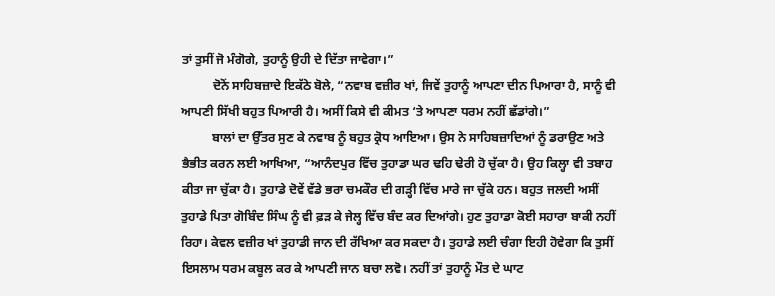ਤਾਂ ਤੁਸੀਂ ਜੋ ਮੰਗੋਗੇ, ਤੁਹਾਨੂੰ ਉਹੀ ਦੇ ਦਿੱਤਾ ਜਾਵੇਗਾ।”
          ਦੋਨੋਂ ਸਾਹਿਬਜ਼ਾਦੇ ਇਕੱਠੇ ਬੋਲੇ, “ਨਵਾਬ ਵਜ਼ੀਰ ਖਾਂ, ਜਿਵੇਂ ਤੁਹਾਨੂੰ ਆਪਣਾ ਦੀਨ ਪਿਆਰਾ ਹੈ, ਸਾਨੂੰ ਵੀ ਆਪਣੀ ਸਿੱਖੀ ਬਹੁਤ ਪਿਆਰੀ ਹੈ। ਅਸੀਂ ਕਿਸੇ ਵੀ ਕੀਮਤ ‘ਤੇ ਆਪਣਾ ਧਰਮ ਨਹੀਂ ਛੱਡਾਂਗੇ।”
          ਬਾਲਾਂ ਦਾ ਉੱਤਰ ਸੁਣ ਕੇ ਨਵਾਬ ਨੂੰ ਬਹੁਤ ਕ੍ਰੋਧ ਆਇਆ। ਉਸ ਨੇ ਸਾਹਿਬਜ਼ਾਦਿਆਂ ਨੂੰ ਡਰਾਉਣ ਅਤੇ ਭੈਭੀਤ ਕਰਨ ਲਈ ਆਖਿਆ, “ਆਨੰਦਪੁਰ ਵਿੱਚ ਤੁਹਾਡਾ ਘਰ ਢਹਿ ਢੇਰੀ ਹੋ ਚੁੱਕਾ ਹੈ। ਉਹ ਕਿਲ੍ਹਾ ਵੀ ਤਬਾਹ ਕੀਤਾ ਜਾ ਚੁੱਕਾ ਹੈ। ਤੁਹਾਡੇ ਦੋਵੇਂ ਵੱਡੇ ਭਰਾ ਚਮਕੌਰ ਦੀ ਗੜ੍ਹੀ ਵਿੱਚ ਮਾਰੇ ਜਾ ਚੁੱਕੇ ਹਨ। ਬਹੁਤ ਜਲਦੀ ਅਸੀਂ ਤੁਹਾਡੇ ਪਿਤਾ ਗੋਬਿੰਦ ਸਿੰਘ ਨੂੰ ਵੀ ਫ਼ੜ ਕੇ ਜੇਲ੍ਹ ਵਿੱਚ ਬੰਦ ਕਰ ਦਿਆਂਗੇ। ਹੁਣ ਤੁਹਾਡਾ ਕੋਈ ਸਹਾਰਾ ਬਾਕੀ ਨਹੀਂ ਰਿਹਾ। ਕੇਵਲ ਵਜ਼ੀਰ ਖਾਂ ਤੁਹਾਡੀ ਜਾਨ ਦੀ ਰੱਖਿਆ ਕਰ ਸਕਦਾ ਹੈ। ਤੁਹਾਡੇ ਲਈ ਚੰਗਾ ਇਹੀ ਹੋਵੇਗਾ ਕਿ ਤੁਸੀਂ ਇਸਲਾਮ ਧਰਮ ਕਬੂਲ ਕਰ ਕੇ ਆਪਣੀ ਜਾਨ ਬਚਾ ਲਵੋ। ਨਹੀਂ ਤਾਂ ਤੁਹਾਨੂੰ ਮੌਤ ਦੇ ਘਾਟ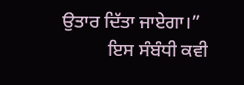ਉਤਾਰ ਦਿੱਤਾ ਜਾਏਗਾ।”
          ਇਸ ਸੰਬੰਧੀ ਕਵੀ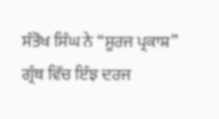ਸੰਤੋਖ ਸਿੰਘ ਨੇ “ਸੂਰਜ ਪ੍ਰਕਾਸ਼” ਗ੍ਰੰਥ ਵਿੱਚ ਇੰਝ ਦਰਜ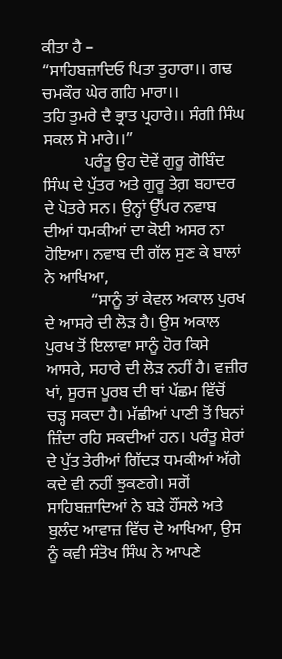ਕੀਤਾ ਹੈ –
“ਸਾਹਿਬਜ਼ਾਦਿਓ ਪਿਤਾ ਤੁਹਾਰਾ।। ਗਢ ਚਮਕੌਰ ਘੇਰ ਗਹਿ ਮਾਰਾ।।
ਤਹਿ ਤੁਮਰੇ ਦੈ ਭ੍ਰਾਤ ਪ੍ਰਹਾਰੇ।। ਸੰਗੀ ਸਿੰਘ ਸਕਲ ਸੋ ਮਾਰੇ।।”
          ਪਰੰਤੂ ਉਹ ਦੋਵੇਂ ਗੁਰੂ ਗੋਬਿੰਦ ਸਿੰਘ ਦੇ ਪੁੱਤਰ ਅਤੇ ਗੁਰੂ ਤੇਗ਼ ਬਹਾਦਰ ਦੇ ਪੋਤਰੇ ਸਨ। ਉਨ੍ਹਾਂ ਉੱਪਰ ਨਵਾਬ ਦੀਆਂ ਧਮਕੀਆਂ ਦਾ ਕੋਈ ਅਸਰ ਨਾ ਹੋਇਆ। ਨਵਾਬ ਦੀ ਗੱਲ ਸੁਣ ਕੇ ਬਾਲਾਂ ਨੇ ਆਖਿਆ,
           “ਸਾਨੂੰ ਤਾਂ ਕੇਵਲ ਅਕਾਲ ਪੁਰਖ ਦੇ ਆਸਰੇ ਦੀ ਲੋੜ ਹੈ। ਉਸ ਅਕਾਲ ਪੁਰਖ ਤੋਂ ਇਲਾਵਾ ਸਾਨੂੰ ਹੋਰ ਕਿਸੇ ਆਸਰੇ, ਸਹਾਰੇ ਦੀ ਲੋੜ ਨਹੀਂ ਹੈ। ਵਜ਼ੀਰ ਖਾਂ, ਸੂਰਜ ਪੂਰਬ ਦੀ ਥਾਂ ਪੱਛਮ ਵਿੱਚੋਂ ਚੜ੍ਹ ਸਕਦਾ ਹੈ। ਮੱਛੀਆਂ ਪਾਣੀ ਤੋਂ ਬਿਨਾਂ ਜ਼ਿੰਦਾ ਰਹਿ ਸਕਦੀਆਂ ਹਨ। ਪਰੰਤੂ ਸ਼ੇਰਾਂ ਦੇ ਪੁੱਤ ਤੇਰੀਆਂ ਗਿੱਦੜ ਧਮਕੀਆਂ ਅੱਗੇ ਕਦੇ ਵੀ ਨਹੀਂ ਝੁਕਣਗੇ। ਸਗੋਂ ਸਾਹਿਬਜ਼ਾਦਿਆਂ ਨੇ ਬੜੇ ਹੌਂਸਲੇ ਅਤੇ ਬੁਲੰਦ ਆਵਾਜ਼ ਵਿੱਚ ਦੋ ਆਖਿਆ, ਉਸ ਨੂੰ ਕਵੀ ਸੰਤੋਖ ਸਿੰਘ ਨੇ ਆਪਣੇ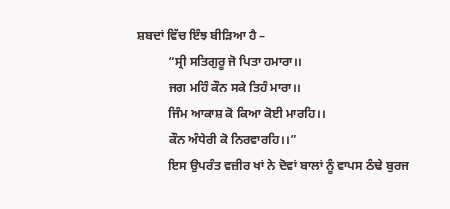ਸ਼ਬਦਾਂ ਵਿੱਚ ਇੰਝ ਬੀੜਿਆ ਹੈ –
          “ਸ੍ਰੀ ਸਤਿਗੁਰੂ ਜੋ ਪਿਤਾ ਹਮਾਰਾ।।
          ਜਗ ਮਹਿੰ ਕੌਨ ਸਕੇ ਤਿਹੰ ਮਾਰਾ।।
          ਜਿੰਮ ਆਕਾਸ਼ ਕੋ ਕਿਆ ਕੋਈ ਮਾਰਹਿ।।
          ਕੌਨ ਅੰਧੇਰੀ ਕੋ ਨਿਰਵਾਰਹਿ।।”
          ਇਸ ਉਪਰੰਤ ਵਜ਼ੀਰ ਖਾਂ ਨੇ ਦੋਵਾਂ ਬਾਲਾਂ ਨੂੰ ਵਾਪਸ ਠੰਢੇ ਬੁਰਜ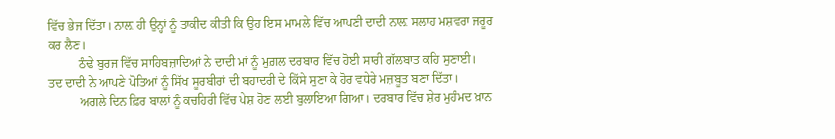ਵਿੱਚ ਭੇਜ ਦਿੱਤਾ। ਨਾਲ਼ ਹੀ ਉਨ੍ਹਾਂ ਨੂੰ ਤਾਕੀਦ ਕੀਤੀ ਕਿ ਉਹ ਇਸ ਮਾਮਲੇ ਵਿੱਚ ਆਪਣੀ ਦਾਦੀ ਨਾਲ਼ ਸਲਾਹ ਮਸ਼ਵਰਾ ਜਰੂਰ ਕਰ ਲੈਣ।
          ਠੰਢੇ ਬੁਰਜ ਵਿੱਚ ਸਾਹਿਬਜ਼ਾਦਿਆਂ ਨੇ ਦਾਦੀ ਮਾਂ ਨੂੰ ਮੁਗ਼ਲ ਦਰਬਾਰ ਵਿੱਚ ਹੋਈ ਸਾਰੀ ਗੱਲਬਾਤ ਕਹਿ ਸੁਣਾਈ। ਤਦ ਦਾਦੀ ਨੇ ਆਪਣੇ ਪੋਤਿਆਂ ਨੂੰ ਸਿੱਖ ਸੂਰਬੀਰਾਂ ਦੀ ਬਹਾਦਰੀ ਦੇ ਕਿੱਸੇ ਸੁਣਾ ਕੇ ਹੋਰ ਵਧੇਰੇ ਮਜ਼ਬੂਤ ਬਣਾ ਦਿੱਤਾ।
          ਅਗਲੇ ਦਿਨ ਫ਼ਿਰ ਬਾਲਾਂ ਨੂੰ ਕਚਹਿਰੀ ਵਿੱਚ ਪੇਸ਼ ਹੋਣ ਲਈ ਬੁਲਾਇਆ ਗਿਆ। ਦਰਬਾਰ ਵਿੱਚ ਸ਼ੇਰ ਮੁਹੰਮਦ ਖ਼ਾਨ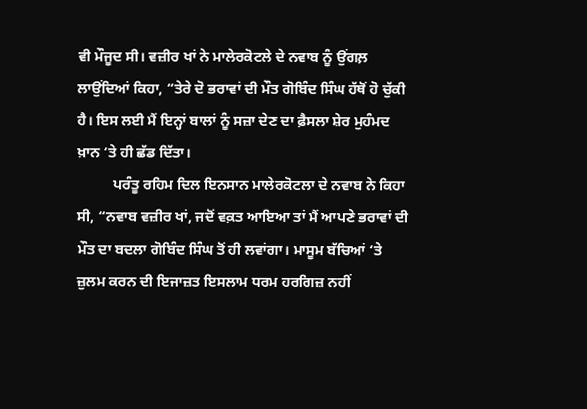ਵੀ ਮੌਜੂਦ ਸੀ। ਵਜ਼ੀਰ ਖਾਂ ਨੇ ਮਾਲੇਰਕੋਟਲੇ ਦੇ ਨਵਾਬ ਨੂੰ ਉਂਗਲ਼ ਲਾਉਂਦਿਆਂ ਕਿਹਾ, “ਤੇਰੇ ਦੋ ਭਰਾਵਾਂ ਦੀ ਮੌਤ ਗੋਬਿੰਦ ਸਿੰਘ ਹੱਥੋਂ ਹੋ ਚੁੱਕੀ ਹੈ। ਇਸ ਲਈ ਮੈਂ ਇਨ੍ਹਾਂ ਬਾਲਾਂ ਨੂੰ ਸਜ਼ਾ ਦੇਣ ਦਾ ਫ਼ੈਸਲਾ ਸ਼ੇਰ ਮੁਹੰਮਦ ਖ਼ਾਨ ‘ਤੇ ਹੀ ਛੱਡ ਦਿੱਤਾ।
          ਪਰੰਤੂ ਰਹਿਮ ਦਿਲ ਇਨਸਾਨ ਮਾਲੇਰਕੋਟਲਾ ਦੇ ਨਵਾਬ ਨੇ ਕਿਹਾ ਸੀ, “ਨਵਾਬ ਵਜ਼ੀਰ ਖਾਂ, ਜਦੋਂ ਵਕ਼ਤ ਆਇਆ ਤਾਂ ਮੈਂ ਆਪਣੇ ਭਰਾਵਾਂ ਦੀ ਮੌਤ ਦਾ ਬਦਲਾ ਗੋਬਿੰਦ ਸਿੰਘ ਤੋਂ ਹੀ ਲਵਾਂਗਾ। ਮਾਸੂਮ ਬੱਚਿਆਂ ‘ਤੇ ਜ਼ੁਲਮ ਕਰਨ ਦੀ ਇਜਾਜ਼ਤ ਇਸਲਾਮ ਧਰਮ ਹਰਗਿਜ਼ ਨਹੀਂ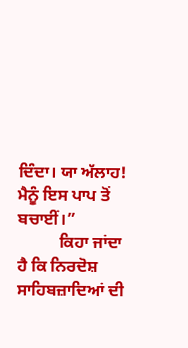ਦਿੰਦਾ। ਯਾ ਅੱਲਾਹ! ਮੈਨੂੰ ਇਸ ਪਾਪ ਤੋਂ ਬਚਾਈਂ।”
          ਕਿਹਾ ਜਾਂਦਾ ਹੈ ਕਿ ਨਿਰਦੋਸ਼ ਸਾਹਿਬਜ਼ਾਦਿਆਂ ਦੀ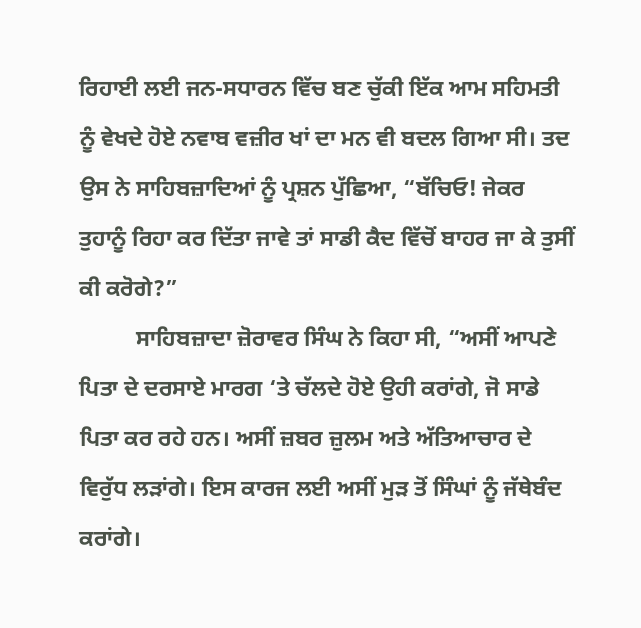ਰਿਹਾਈ ਲਈ ਜਨ-ਸਧਾਰਨ ਵਿੱਚ ਬਣ ਚੁੱਕੀ ਇੱਕ ਆਮ ਸਹਿਮਤੀ ਨੂੰ ਵੇਖਦੇ ਹੋਏ ਨਵਾਬ ਵਜ਼ੀਰ ਖਾਂ ਦਾ ਮਨ ਵੀ ਬਦਲ ਗਿਆ ਸੀ। ਤਦ ਉਸ ਨੇ ਸਾਹਿਬਜ਼ਾਦਿਆਂ ਨੂੰ ਪ੍ਰਸ਼ਨ ਪੁੱਛਿਆ, “ਬੱਚਿਓ! ਜੇਕਰ ਤੁਹਾਨੂੰ ਰਿਹਾ ਕਰ ਦਿੱਤਾ ਜਾਵੇ ਤਾਂ ਸਾਡੀ ਕੈਦ ਵਿੱਚੋਂ ਬਾਹਰ ਜਾ ਕੇ ਤੁਸੀਂ ਕੀ ਕਰੋਗੇ?”
          ਸਾਹਿਬਜ਼ਾਦਾ ਜ਼ੋਰਾਵਰ ਸਿੰਘ ਨੇ ਕਿਹਾ ਸੀ, “ਅਸੀਂ ਆਪਣੇ ਪਿਤਾ ਦੇ ਦਰਸਾਏ ਮਾਰਗ ‘ਤੇ ਚੱਲਦੇ ਹੋਏ ਉਹੀ ਕਰਾਂਗੇ, ਜੋ ਸਾਡੇ ਪਿਤਾ ਕਰ ਰਹੇ ਹਨ। ਅਸੀਂ ਜ਼ਬਰ ਜ਼ੁਲਮ ਅਤੇ ਅੱਤਿਆਚਾਰ ਦੇ ਵਿਰੁੱਧ ਲੜਾਂਗੇ। ਇਸ ਕਾਰਜ ਲਈ ਅਸੀਂ ਮੁੜ ਤੋਂ ਸਿੰਘਾਂ ਨੂੰ ਜੱਥੇਬੰਦ ਕਰਾਂਗੇ।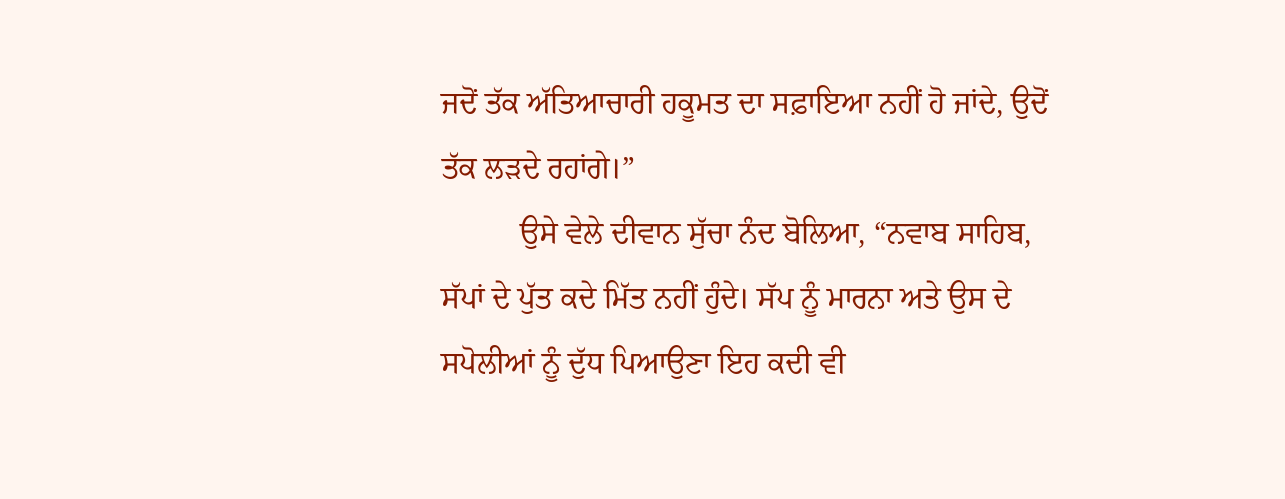ਜਦੋਂ ਤੱਕ ਅੱਤਿਆਚਾਰੀ ਹਕੂਮਤ ਦਾ ਸਫ਼ਾਇਆ ਨਹੀਂ ਹੋ ਜਾਂਦੇ, ਉਦੋਂ ਤੱਕ ਲੜਦੇ ਰਹਾਂਗੇ।”
          ਉਸੇ ਵੇਲੇ ਦੀਵਾਨ ਸੁੱਚਾ ਨੰਦ ਬੋਲਿਆ, “ਨਵਾਬ ਸਾਹਿਬ, ਸੱਪਾਂ ਦੇ ਪੁੱਤ ਕਦੇ ਮਿੱਤ ਨਹੀਂ ਹੁੰਦੇ। ਸੱਪ ਨੂੰ ਮਾਰਨਾ ਅਤੇ ਉਸ ਦੇ ਸਪੋਲੀਆਂ ਨੂੰ ਦੁੱਧ ਪਿਆਉਣਾ ਇਹ ਕਦੀ ਵੀ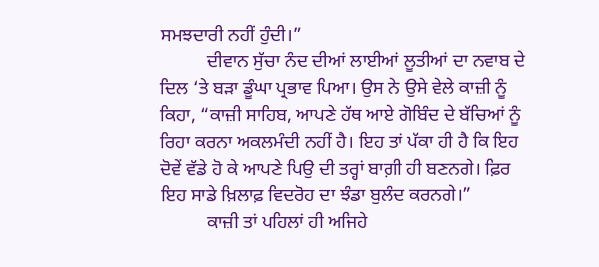ਸਮਝਦਾਰੀ ਨਹੀਂ ਹੁੰਦੀ।”
          ਦੀਵਾਨ ਸੁੱਚਾ ਨੰਦ ਦੀਆਂ ਲਾਈਆਂ ਲੂਤੀਆਂ ਦਾ ਨਵਾਬ ਦੇ ਦਿਲ ‘ਤੇ ਬੜਾ ਡੂੰਘਾ ਪ੍ਰਭਾਵ ਪਿਆ। ਉਸ ਨੇ ਉਸੇ ਵੇਲੇ ਕਾਜ਼ੀ ਨੂੰ ਕਿਹਾ, “ਕਾਜ਼ੀ ਸਾਹਿਬ, ਆਪਣੇ ਹੱਥ ਆਏ ਗੋਬਿੰਦ ਦੇ ਬੱਚਿਆਂ ਨੂੰ ਰਿਹਾ ਕਰਨਾ ਅਕਲਮੰਦੀ ਨਹੀਂ ਹੈ। ਇਹ ਤਾਂ ਪੱਕਾ ਹੀ ਹੈ ਕਿ ਇਹ ਦੋਵੇਂ ਵੱਡੇ ਹੋ ਕੇ ਆਪਣੇ ਪਿਉ ਦੀ ਤਰ੍ਹਾਂ ਬਾਗ਼ੀ ਹੀ ਬਣਨਗੇ। ਫ਼ਿਰ ਇਹ ਸਾਡੇ ਖ਼ਿਲਾਫ਼ ਵਿਦਰੋਹ ਦਾ ਝੰਡਾ ਬੁਲੰਦ ਕਰਨਗੇ।”
          ਕਾਜ਼ੀ ਤਾਂ ਪਹਿਲਾਂ ਹੀ ਅਜਿਹੇ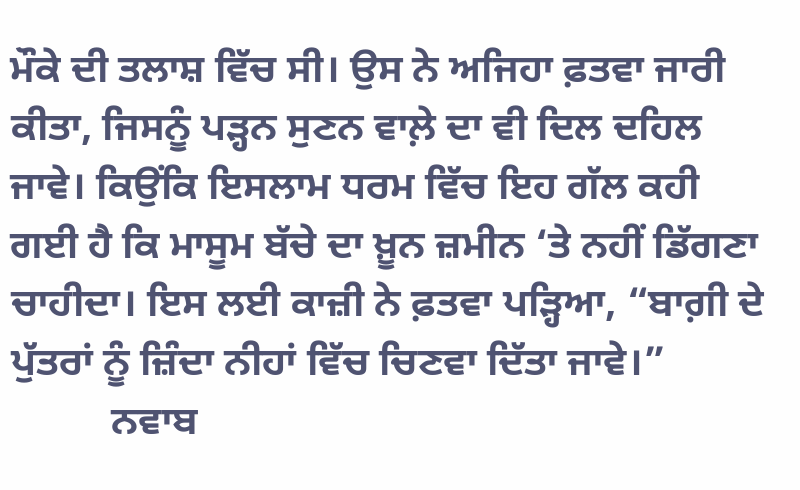ਮੌਕੇ ਦੀ ਤਲਾਸ਼ ਵਿੱਚ ਸੀ। ਉਸ ਨੇ ਅਜਿਹਾ ਫ਼ਤਵਾ ਜਾਰੀ ਕੀਤਾ, ਜਿਸਨੂੰ ਪੜ੍ਹਨ ਸੁਣਨ ਵਾਲ਼ੇ ਦਾ ਵੀ ਦਿਲ ਦਹਿਲ ਜਾਵੇ। ਕਿਉਂਕਿ ਇਸਲਾਮ ਧਰਮ ਵਿੱਚ ਇਹ ਗੱਲ ਕਹੀ ਗਈ ਹੈ ਕਿ ਮਾਸੂਮ ਬੱਚੇ ਦਾ ਖ਼ੂਨ ਜ਼ਮੀਨ ‘ਤੇ ਨਹੀਂ ਡਿੱਗਣਾ ਚਾਹੀਦਾ। ਇਸ ਲਈ ਕਾਜ਼ੀ ਨੇ ਫ਼ਤਵਾ ਪੜ੍ਹਿਆ, “ਬਾਗ਼ੀ ਦੇ ਪੁੱਤਰਾਂ ਨੂੰ ਜ਼ਿੰਦਾ ਨੀਹਾਂ ਵਿੱਚ ਚਿਣਵਾ ਦਿੱਤਾ ਜਾਵੇ।”
          ਨਵਾਬ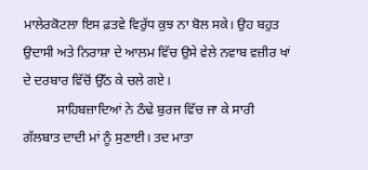ਮਾਲੇਰਕੋਟਲਾ ਇਸ ਫ਼ਤਵੇ ਵਿਰੁੱਧ ਕੁਝ ਨਾ ਬੋਲ ਸਕੇ। ਉਹ ਬਹੁਤ ਉਦਾਸੀ ਅਤੇ ਨਿਰਾਸ਼ਾ ਦੇ ਆਲਮ ਵਿੱਚ ਉਸੇ ਵੇਲੇ ਨਵਾਬ ਵਜ਼ੀਰ ਖਾਂ ਦੇ ਦਰਬਾਰ ਵਿੱਚੋਂ ਉੱਠ ਕੇ ਚਲੇ ਗਏ।
          ਸਾਹਿਬਜ਼ਾਦਿਆਂ ਨੇ ਠੰਢੇ ਬੁਰਜ ਵਿੱਚ ਜਾ ਕੇ ਸਾਰੀ ਗੱਲਬਾਤ ਦਾਦੀ ਮਾਂ ਨੂੰ ਸੁਣਾਈ। ਤਦ ਮਾਤਾ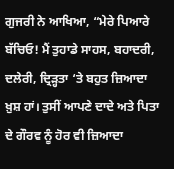ਗੁਜਰੀ ਨੇ ਆਖਿਆ, “ਮੇਰੇ ਪਿਆਰੇ ਬੱਚਿਓ! ਮੈਂ ਤੁਹਾਡੇ ਸਾਹਸ, ਬਹਾਦਰੀ, ਦਲੇਰੀ, ਦ੍ਰਿੜ੍ਹਤਾ ‘ਤੇ ਬਹੁਤ ਜ਼ਿਆਦਾ ਖ਼ੁਸ਼ ਹਾਂ। ਤੁਸੀਂ ਆਪਣੇ ਦਾਦੇ ਅਤੇ ਪਿਤਾ ਦੇ ਗੌਰਵ ਨੂੰ ਹੋਰ ਵੀ ਜ਼ਿਆਦਾ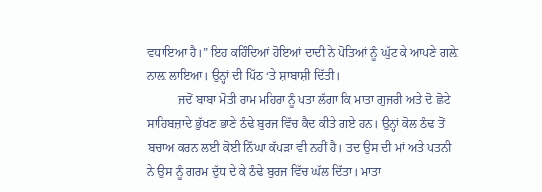ਵਧਾਇਆ ਹੈ।” ਇਹ ਕਹਿੰਦਿਆਂ ਹੋਇਆਂ ਦਾਦੀ ਨੇ ਪੋਤਿਆਂ ਨੂੰ ਘੁੱਟ ਕੇ ਆਪਣੇ ਗਲ਼ੇ ਨਾਲ਼ ਲਾਇਆ। ਉਨ੍ਹਾਂ ਦੀ ਪਿੱਠ ‘ਤੇ ਸ਼ਾਬਾਸ਼ੀ ਦਿੱਤੀ।
          ਜਦੋਂ ਬਾਬਾ ਮੋਤੀ ਰਾਮ ਮਹਿਰਾ ਨੂੰ ਪਤਾ ਲੱਗਾ ਕਿ ਮਾਤਾ ਗੁਜਰੀ ਅਤੇ ਦੋ ਛੋਟੇ ਸਾਹਿਬਜ਼ਾਦੇ ਭੁੱਖਣ ਭਾਣੇ ਠੰਢੇ ਬੁਰਜ ਵਿੱਚ ਕੈਦ ਕੀਤੇ ਗਏ ਹਨ। ਉਨ੍ਹਾਂ ਕੋਲ ਠੰਢ ਤੋਂ ਬਚਾਅ ਕਰਨ ਲਈ ਕੋਈ ਨਿੱਘਾ ਕੱਪੜਾ ਵੀ ਨਹੀਂ ਹੈ। ਤਦ ਉਸ ਦੀ ਮਾਂ ਅਤੇ ਪਤਨੀ ਨੇ ਉਸ ਨੂੰ ਗਰਮ ਦੁੱਧ ਦੇ ਕੇ ਠੰਢੇ ਬੁਰਜ ਵਿੱਚ ਘੱਲ ਦਿੱਤਾ। ਮਾਤਾ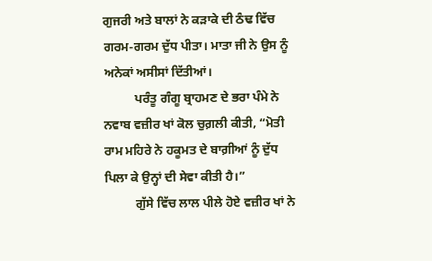ਗੁਜਰੀ ਅਤੇ ਬਾਲਾਂ ਨੇ ਕੜਾਕੇ ਦੀ ਠੰਢ ਵਿੱਚ ਗਰਮ-ਗਰਮ ਦੁੱਧ ਪੀਤਾ। ਮਾਤਾ ਜੀ ਨੇ ਉਸ ਨੂੰ ਅਨੇਕਾਂ ਅਸੀਸਾਂ ਦਿੱਤੀਆਂ।
          ਪਰੰਤੂ ਗੰਗੂ ਬ੍ਰਾਹਮਣ ਦੇ ਭਰਾ ਪੰਮੇ ਨੇ ਨਵਾਬ ਵਜ਼ੀਰ ਖਾਂ ਕੋਲ ਚੁਗ਼ਲੀ ਕੀਤੀ, “ਮੋਤੀ ਰਾਮ ਮਹਿਰੇ ਨੇ ਹਕੂਮਤ ਦੇ ਬਾਗ਼ੀਆਂ ਨੂੰ ਦੁੱਧ ਪਿਲਾ ਕੇ ਉਨ੍ਹਾਂ ਦੀ ਸੇਵਾ ਕੀਤੀ ਹੈ।”
          ਗੁੱਸੇ ਵਿੱਚ ਲਾਲ ਪੀਲੇ ਹੋਏ ਵਜ਼ੀਰ ਖਾਂ ਨੇ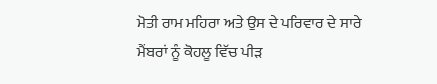ਮੋਤੀ ਰਾਮ ਮਹਿਰਾ ਅਤੇ ਉਸ ਦੇ ਪਰਿਵਾਰ ਦੇ ਸਾਰੇ ਮੈਂਬਰਾਂ ਨੂੰ ਕੋਹਲੂ ਵਿੱਚ ਪੀੜ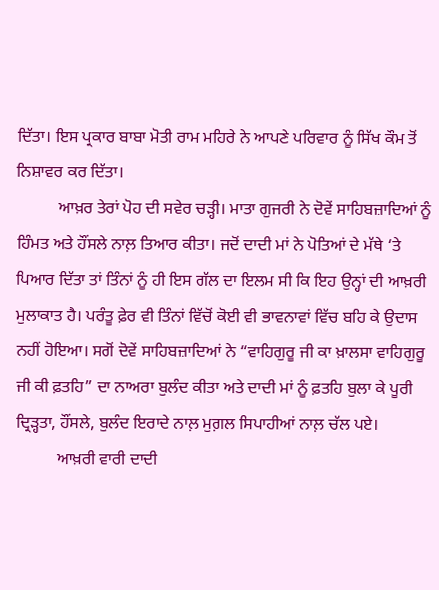ਦਿੱਤਾ। ਇਸ ਪ੍ਰਕਾਰ ਬਾਬਾ ਮੋਤੀ ਰਾਮ ਮਹਿਰੇ ਨੇ ਆਪਣੇ ਪਰਿਵਾਰ ਨੂੰ ਸਿੱਖ ਕੌਮ ਤੋਂ ਨਿਸ਼ਾਵਰ ਕਰ ਦਿੱਤਾ।
          ਆਖ਼ਰ ਤੇਰਾਂ ਪੋਹ ਦੀ ਸਵੇਰ ਚੜ੍ਹੀ। ਮਾਤਾ ਗੁਜਰੀ ਨੇ ਦੋਵੇਂ ਸਾਹਿਬਜ਼ਾਦਿਆਂ ਨੂੰ ਹਿੰਮਤ ਅਤੇ ਹੌਂਸਲੇ ਨਾਲ਼ ਤਿਆਰ ਕੀਤਾ। ਜਦੋਂ ਦਾਦੀ ਮਾਂ ਨੇ ਪੋਤਿਆਂ ਦੇ ਮੱਥੇ ‘ਤੇ ਪਿਆਰ ਦਿੱਤਾ ਤਾਂ ਤਿੰਨਾਂ ਨੂੰ ਹੀ ਇਸ ਗੱਲ ਦਾ ਇਲਮ ਸੀ ਕਿ ਇਹ ਉਨ੍ਹਾਂ ਦੀ ਆਖ਼ਰੀ ਮੁਲਾਕਾਤ ਹੈ। ਪਰੰਤੂ ਫ਼ੇਰ ਵੀ ਤਿੰਨਾਂ ਵਿੱਚੋਂ ਕੋਈ ਵੀ ਭਾਵਨਾਵਾਂ ਵਿੱਚ ਬਹਿ ਕੇ ਉਦਾਸ ਨਹੀਂ ਹੋਇਆ। ਸਗੋਂ ਦੋਵੇਂ ਸਾਹਿਬਜ਼ਾਦਿਆਂ ਨੇ “ਵਾਹਿਗੁਰੂ ਜੀ ਕਾ ਖ਼ਾਲਸਾ ਵਾਹਿਗੁਰੂ ਜੀ ਕੀ ਫ਼ਤਹਿ” ਦਾ ਨਾਅਰਾ ਬੁਲੰਦ ਕੀਤਾ ਅਤੇ ਦਾਦੀ ਮਾਂ ਨੂੰ ਫ਼ਤਹਿ ਬੁਲਾ ਕੇ ਪੂਰੀ ਦ੍ਰਿੜ੍ਹਤਾ, ਹੌਂਸਲੇ, ਬੁਲੰਦ ਇਰਾਦੇ ਨਾਲ਼ ਮੁਗ਼ਲ ਸਿਪਾਹੀਆਂ ਨਾਲ਼ ਚੱਲ ਪਏ।
          ਆਖ਼ਰੀ ਵਾਰੀ ਦਾਦੀ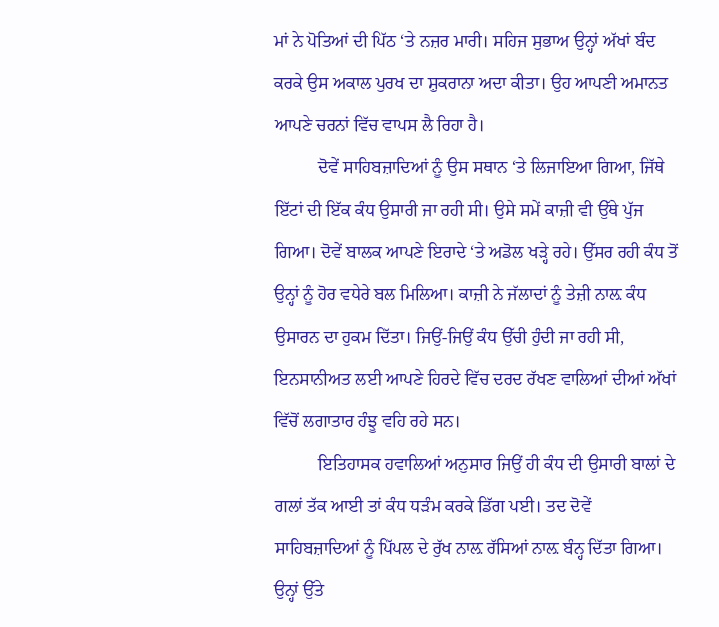ਮਾਂ ਨੇ ਪੋਤਿਆਂ ਦੀ ਪਿੱਠ ‘ਤੇ ਨਜ਼ਰ ਮਾਰੀ। ਸਹਿਜ ਸੁਭਾਅ ਉਨ੍ਹਾਂ ਅੱਖਾਂ ਬੰਦ ਕਰਕੇ ਉਸ ਅਕਾਲ ਪੁਰਖ ਦਾ ਸ਼ੁਕਰਾਨਾ ਅਦਾ ਕੀਤਾ। ਉਹ ਆਪਣੀ ਅਮਾਨਤ ਆਪਣੇ ਚਰਨਾਂ ਵਿੱਚ ਵਾਪਸ ਲੈ ਰਿਹਾ ਹੈ।
          ਦੋਵੇਂ ਸਾਹਿਬਜ਼ਾਦਿਆਂ ਨੂੰ ਉਸ ਸਥਾਨ ‘ਤੇ ਲਿਜਾਇਆ ਗਿਆ, ਜਿੱਥੇ ਇੱਟਾਂ ਦੀ ਇੱਕ ਕੰਧ ਉਸਾਰੀ ਜਾ ਰਹੀ ਸੀ। ਉਸੇ ਸਮੇਂ ਕਾਜ਼ੀ ਵੀ ਉੱਥੇ ਪੁੱਜ ਗਿਆ। ਦੋਵੇਂ ਬਾਲਕ ਆਪਣੇ ਇਰਾਦੇ ‘ਤੇ ਅਡੋਲ ਖੜ੍ਹੇ ਰਹੇ। ਉੱਸਰ ਰਹੀ ਕੰਧ ਤੋਂ ਉਨ੍ਹਾਂ ਨੂੰ ਹੋਰ ਵਧੇਰੇ ਬਲ ਮਿਲਿਆ। ਕਾਜ਼ੀ ਨੇ ਜੱਲਾਦਾਂ ਨੂੰ ਤੇਜ਼ੀ ਨਾਲ਼ ਕੰਧ ਉਸਾਰਨ ਦਾ ਹੁਕਮ ਦਿੱਤਾ। ਜਿਉਂ-ਜਿਉਂ ਕੰਧ ਉੱਚੀ ਹੁੰਦੀ ਜਾ ਰਹੀ ਸੀ, ਇਨਸਾਨੀਅਤ ਲਈ ਆਪਣੇ ਹਿਰਦੇ ਵਿੱਚ ਦਰਦ ਰੱਖਣ ਵਾਲਿਆਂ ਦੀਆਂ ਅੱਖਾਂ ਵਿੱਚੋਂ ਲਗਾਤਾਰ ਹੰਝੂ ਵਹਿ ਰਹੇ ਸਨ।
          ਇਤਿਹਾਸਕ ਹਵਾਲਿਆਂ ਅਨੁਸਾਰ ਜਿਉਂ ਹੀ ਕੰਧ ਦੀ ਉਸਾਰੀ ਬਾਲਾਂ ਦੇ ਗਲਾਂ ਤੱਕ ਆਈ ਤਾਂ ਕੰਧ ਧੜੰਮ ਕਰਕੇ ਡਿੱਗ ਪਈ। ਤਦ ਦੋਵੇਂ ਸਾਹਿਬਜ਼ਾਦਿਆਂ ਨੂੰ ਪਿੱਪਲ ਦੇ ਰੁੱਖ ਨਾਲ਼ ਰੱਸਿਆਂ ਨਾਲ਼ ਬੰਨ੍ਹ ਦਿੱਤਾ ਗਿਆ। ਉਨ੍ਹਾਂ ਉੱਤੇ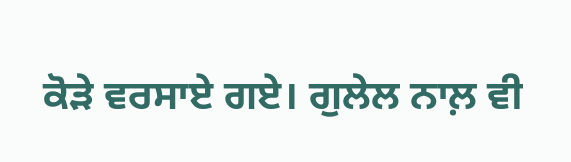ਕੋੜੇ ਵਰਸਾਏ ਗਏ। ਗੁਲੇਲ ਨਾਲ਼ ਵੀ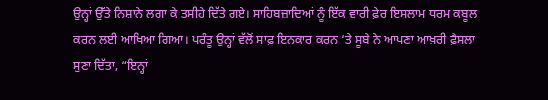ਉਨ੍ਹਾਂ ਉੱਤੇ ਨਿਸ਼ਾਨੇ ਲਗਾ ਕੇ ਤਸੀਹੇ ਦਿੱਤੇ ਗਏ। ਸਾਹਿਬਜ਼ਾਦਿਆਂ ਨੂੰ ਇੱਕ ਵਾਰੀ ਫ਼ੇਰ ਇਸਲਾਮ ਧਰਮ ਕਬੂਲ ਕਰਨ ਲਈ ਆਖਿਆ ਗਿਆ। ਪਰੰਤੂ ਉਨ੍ਹਾਂ ਵੱਲੋਂ ਸਾਫ਼ ਇਨਕਾਰ ਕਰਨ ‘ਤੇ ਸੂਬੇ ਨੇ ਆਪਣਾ ਆਖ਼ਰੀ ਫ਼ੈਸਲਾ ਸੁਣਾ ਦਿੱਤਾ, “ਇਨ੍ਹਾਂ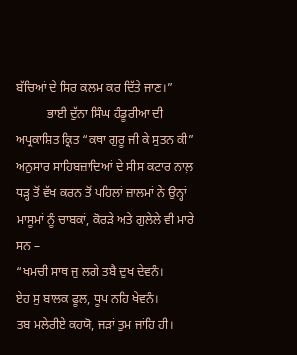ਬੱਚਿਆਂ ਦੇ ਸਿਰ ਕਲਮ ਕਰ ਦਿੱਤੇ ਜਾਣ।”
          ਭਾਈ ਦੁੱਨਾ ਸਿੰਘ ਹੰਡੂਰੀਆ ਦੀ ਅਪ੍ਰਕਾਸ਼ਿਤ ਕ੍ਰਿਤ “ਕਥਾ ਗੁਰੂ ਜੀ ਕੇ ਸੁਤਨ ਕੀ” ਅਨੁਸਾਰ ਸਾਹਿਬਜ਼ਾਦਿਆਂ ਦੇ ਸੀਸ ਕਟਾਰ ਨਾਲ਼ ਧੜ੍ਹ ਤੋਂ ਵੱਖ ਕਰਨ ਤੋਂ ਪਹਿਲਾਂ ਜ਼ਾਲਮਾਂ ਨੇ ਉਨ੍ਹਾਂ ਮਾਸੂਮਾਂ ਨੂੰ ਚਾਬਕਾਂ, ਕੋਰੜੇ ਅਤੇ ਗੁਲੇਲੇ ਵੀ ਮਾਰੇ ਸਨ –
“ਖਮਚੀ ਸਾਥ ਜੁ ਲਗੇ ਤਬੈ ਦੁਖ ਦੇਵਨੰ।
ਏਹ ਸੁ ਬਾਲਕ ਫੂਲ, ਧੂਪ ਨਹਿ ਖੇਵਨੰ।
ਤਬ ਮਲੇਰੀਏ ਕਹਯੋ, ਜੜਾਂ ਤੁਮ ਜਾਂਹਿ ਹੀ।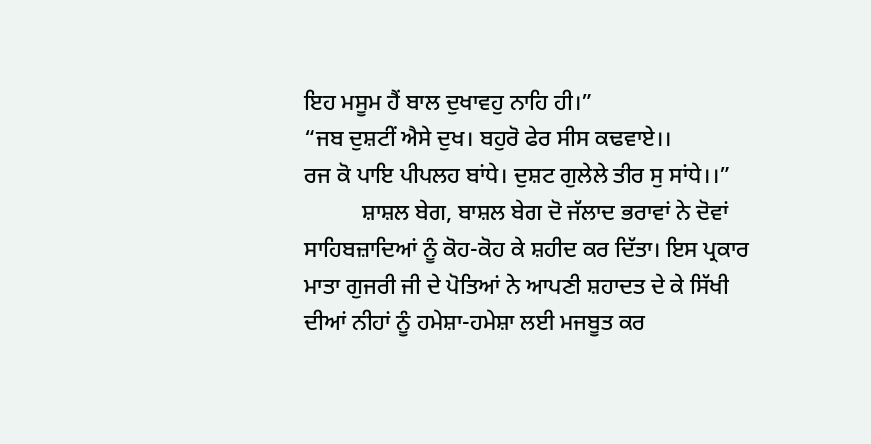ਇਹ ਮਸੂਮ ਹੈਂ ਬਾਲ ਦੁਖਾਵਹੁ ਨਾਹਿ ਹੀ।”
“ਜਬ ਦੁਸ਼ਟੀਂ ਐਸੇ ਦੁਖ। ਬਹੁਰੋ ਫੇਰ ਸੀਸ ਕਢਵਾਏ।।
ਰਜ ਕੋ ਪਾਇ ਪੀਪਲਹ ਬਾਂਧੇ। ਦੁਸ਼ਟ ਗੁਲੇਲੇ ਤੀਰ ਸੁ ਸਾਂਧੇ।।”
          ਸ਼ਾਸ਼ਲ ਬੇਗ, ਬਾਸ਼ਲ ਬੇਗ ਦੋ ਜੱਲਾਦ ਭਰਾਵਾਂ ਨੇ ਦੋਵਾਂ ਸਾਹਿਬਜ਼ਾਦਿਆਂ ਨੂੰ ਕੋਹ-ਕੋਹ ਕੇ ਸ਼ਹੀਦ ਕਰ ਦਿੱਤਾ। ਇਸ ਪ੍ਰਕਾਰ ਮਾਤਾ ਗੁਜਰੀ ਜੀ ਦੇ ਪੋਤਿਆਂ ਨੇ ਆਪਣੀ ਸ਼ਹਾਦਤ ਦੇ ਕੇ ਸਿੱਖੀ ਦੀਆਂ ਨੀਹਾਂ ਨੂੰ ਹਮੇਸ਼ਾ-ਹਮੇਸ਼ਾ ਲਈ ਮਜਬੂਤ ਕਰ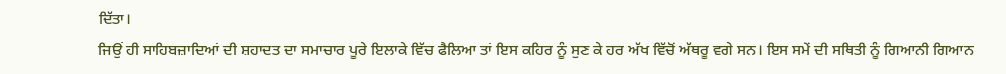ਦਿੱਤਾ।
ਜਿਉਂ ਹੀ ਸਾਹਿਬਜ਼ਾਦਿਆਂ ਦੀ ਸ਼ਹਾਦਤ ਦਾ ਸਮਾਚਾਰ ਪੂਰੇ ਇਲਾਕੇ ਵਿੱਚ ਫੈਲਿਆ ਤਾਂ ਇਸ ਕਹਿਰ ਨੂੰ ਸੁਣ ਕੇ ਹਰ ਅੱਖ ਵਿੱਚੋਂ ਅੱਥਰੂ ਵਗੇ ਸਨ। ਇਸ ਸਮੇਂ ਦੀ ਸਥਿਤੀ ਨੂੰ ਗਿਆਨੀ ਗਿਆਨ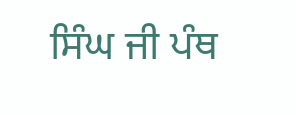ਸਿੰਘ ਜੀ ਪੰਥ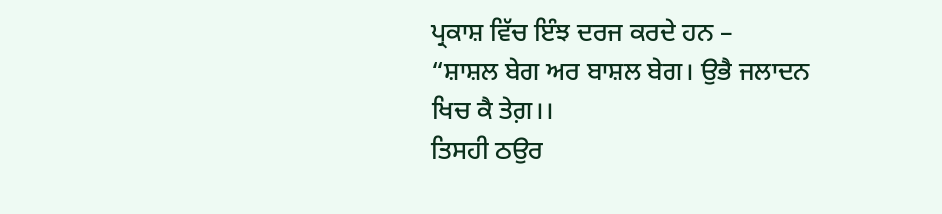ਪ੍ਰਕਾਸ਼ ਵਿੱਚ ਇੰਝ ਦਰਜ ਕਰਦੇ ਹਨ –
“ਸ਼ਾਸ਼ਲ ਬੇਗ ਅਰ ਬਾਸ਼ਲ ਬੇਗ। ਉਭੈ ਜਲਾਦਨ ਖਿਚ ਕੈ ਤੇਗ਼।।
ਤਿਸਹੀ ਠਉਰ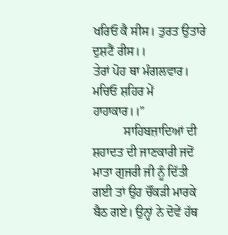ਖਰਿਓ ਕੈ ਸੀਸ। ਤੁਰਤ ਉਤਾਰੇ ਦੁਸ਼ਟੈਂ ਰੀਸ।।
ਤੇਰਾਂ ਪੋਹ ਥਾ ਮੰਗਲਵਾਰ। ਮਚਿਓ ਸ਼ਹਿਰ ਮੇਂ ਹਾਹਾਕਾਰ।।”
          ਸਾਹਿਬਜ਼ਾਦਿਆਂ ਦੀ ਸ਼ਹਾਦਤ ਦੀ ਜਾਣਕਾਰੀ ਜਦੋਂ ਮਾਤਾ ਗੁਜਰੀ ਜੀ ਨੂੰ ਦਿੱਤੀ ਗਈ ਤਾਂ ਉਹ ਚੌਂਕੜੀ ਮਾਰਕੇ ਬੈਠ ਗਏ। ਉਨ੍ਹਾਂ ਨੇ ਦੋਵੇਂ ਹੱਥ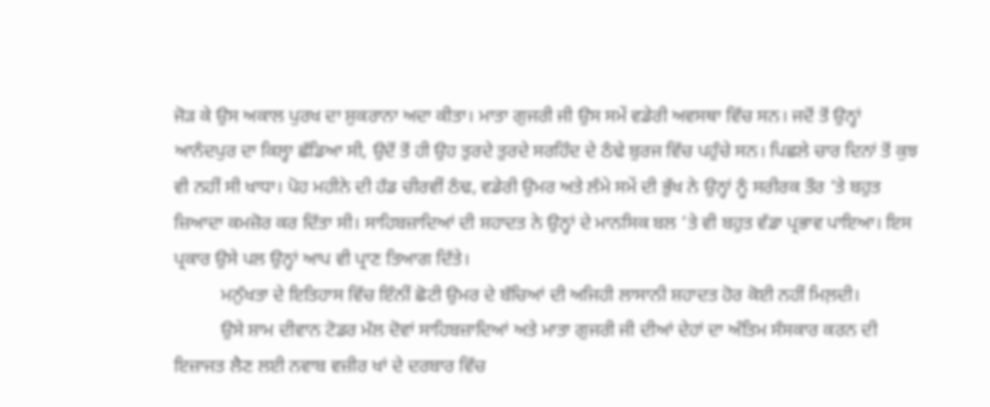ਜੋੜ ਕੇ ਉਸ ਅਕਾਲ ਪੁਰਖ ਦਾ ਸ਼ੁਕਰਾਨਾ ਅਦਾ ਕੀਤਾ। ਮਾਤਾ ਗੁਜਰੀ ਜੀ ਉਸ ਸਮੇਂ ਵਡੇਰੀ ਅਵਸਥਾ ਵਿੱਚ ਸਨ। ਜਦੋਂ ਤੋਂ ਉਨ੍ਹਾਂ ਆਨੰਦਪੁਰ ਦਾ ਕਿਲ੍ਹਾ ਛੱਡਿਆ ਸੀ, ਉਦੋਂ ਤੋਂ ਹੀ ਉਹ ਤੁਰਦੇ ਤੁਰਦੇ ਸਰਹਿੰਦ ਦੇ ਠੰਢੇ ਬੁਰਜ ਵਿੱਚ ਪਹੁੰਚੇ ਸਨ। ਪਿਛਲੇ ਚਾਰ ਦਿਨਾਂ ਤੋਂ ਕੁਝ ਵੀ ਨਹੀਂ ਸੀ ਖਾਧਾ। ਪੋਹ ਮਹੀਨੇ ਦੀ ਹੱਡ ਚੀਰਵੀਂ ਠੰਢ, ਵਡੇਰੀ ਉਮਰ ਅਤੇ ਲੰਮੇ ਸਮੇਂ ਦੀ ਭੁੱਖ ਨੇ ਉਨ੍ਹਾਂ ਨੂੰ ਸਰੀਰਕ ਤੌਰ ‘ਤੇ ਬਹੁਤ ਜ਼ਿਆਦਾ ਕਮਜ਼ੋਰ ਕਰ ਦਿੱਤਾ ਸੀ। ਸਾਹਿਬਜ਼ਾਦਿਆਂ ਦੀ ਸ਼ਹਾਦਤ ਨੇ ਉਨ੍ਹਾਂ ਦੇ ਮਾਨਸਿਕ ਬਲ ‘ਤੇ ਵੀ ਬਹੁਤ ਵੱਡਾ ਪ੍ਰਭਾਵ ਪਾਇਆ। ਇਸ ਪ੍ਰਕਾਰ ਉਸੇ ਪਲ ਉਨ੍ਹਾਂ ਆਪ ਵੀ ਪ੍ਰਾਣ ਤਿਆਗ ਦਿੱਤੇ।
          ਮਨੁੱਖਤਾ ਦੇ ਇਤਿਹਾਸ ਵਿੱਚ ਇੰਨੀਂ ਛੋਟੀ ਉਮਰ ਦੇ ਬੱਚਿਆਂ ਦੀ ਅਜਿਹੀ ਲਾਸਾਨੀ ਸ਼ਹਾਦਤ ਹੋਰ ਕੋਈ ਨਹੀਂ ਮਿਲ਼ਦੀ।
          ਉਸੇ ਸ਼ਾਮ ਦੀਵਾਨ ਟੋਡਰ ਮੱਲ ਦੋਵਾਂ ਸਾਹਿਬਜ਼ਾਦਿਆਂ ਅਤੇ ਮਾਤਾ ਗੁਜਰੀ ਜੀ ਦੀਆਂ ਦੇਹਾਂ ਦਾ ਅੰਤਿਮ ਸੰਸਕਾਰ ਕਰਨ ਦੀ ਇਜ਼ਾਜਤ ਲੈਣ ਲਈ ਨਵਾਬ ਵਜ਼ੀਰ ਖਾਂ ਦੇ ਦਰਬਾਰ ਵਿੱਚ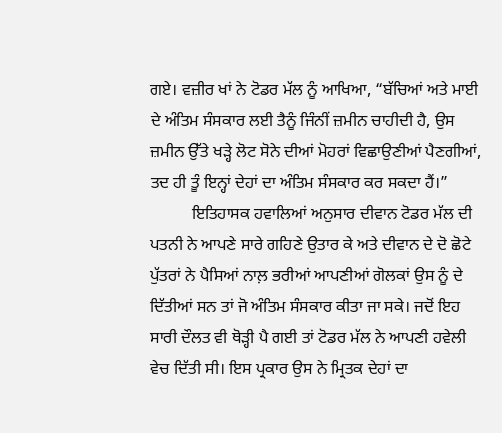ਗਏ। ਵਜ਼ੀਰ ਖਾਂ ਨੇ ਟੋਡਰ ਮੱਲ ਨੂੰ ਆਖਿਆ, “ਬੱਚਿਆਂ ਅਤੇ ਮਾਈ ਦੇ ਅੰਤਿਮ ਸੰਸਕਾਰ ਲਈ ਤੈਨੂੰ ਜਿੰਨੀਂ ਜ਼ਮੀਨ ਚਾਹੀਦੀ ਹੈ, ਉਸ ਜ਼ਮੀਨ ਉੱਤੇ ਖੜ੍ਹੇ ਲੋਟ ਸੋਨੇ ਦੀਆਂ ਮੋਹਰਾਂ ਵਿਛਾਉਣੀਆਂ ਪੈਣਗੀਆਂ, ਤਦ ਹੀ ਤੂੰ ਇਨ੍ਹਾਂ ਦੇਹਾਂ ਦਾ ਅੰਤਿਮ ਸੰਸਕਾਰ ਕਰ ਸਕਦਾ ਹੈਂ।”
          ਇਤਿਹਾਸਕ ਹਵਾਲਿਆਂ ਅਨੁਸਾਰ ਦੀਵਾਨ ਟੋਡਰ ਮੱਲ ਦੀ ਪਤਨੀ ਨੇ ਆਪਣੇ ਸਾਰੇ ਗਹਿਣੇ ਉਤਾਰ ਕੇ ਅਤੇ ਦੀਵਾਨ ਦੇ ਦੋ ਛੋਟੇ ਪੁੱਤਰਾਂ ਨੇ ਪੈਸਿਆਂ ਨਾਲ਼ ਭਰੀਆਂ ਆਪਣੀਆਂ ਗੋਲਕਾਂ ਉਸ ਨੂੰ ਦੇ ਦਿੱਤੀਆਂ ਸਨ ਤਾਂ ਜੋ ਅੰਤਿਮ ਸੰਸਕਾਰ ਕੀਤਾ ਜਾ ਸਕੇ। ਜਦੋਂ ਇਹ ਸਾਰੀ ਦੌਲਤ ਵੀ ਥੋੜ੍ਹੀ ਪੈ ਗਈ ਤਾਂ ਟੋਡਰ ਮੱਲ ਨੇ ਆਪਣੀ ਹਵੇਲੀ ਵੇਚ ਦਿੱਤੀ ਸੀ। ਇਸ ਪ੍ਰਕਾਰ ਉਸ ਨੇ ਮ੍ਰਿਤਕ ਦੇਹਾਂ ਦਾ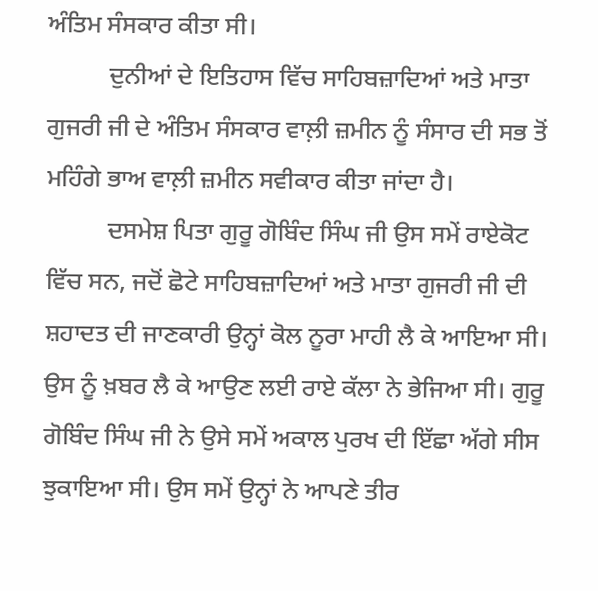ਅੰਤਿਮ ਸੰਸਕਾਰ ਕੀਤਾ ਸੀ।
          ਦੁਨੀਆਂ ਦੇ ਇਤਿਹਾਸ ਵਿੱਚ ਸਾਹਿਬਜ਼ਾਦਿਆਂ ਅਤੇ ਮਾਤਾ ਗੁਜਰੀ ਜੀ ਦੇ ਅੰਤਿਮ ਸੰਸਕਾਰ ਵਾਲ਼ੀ ਜ਼ਮੀਨ ਨੂੰ ਸੰਸਾਰ ਦੀ ਸਭ ਤੋਂ ਮਹਿੰਗੇ ਭਾਅ ਵਾਲ਼ੀ ਜ਼ਮੀਨ ਸਵੀਕਾਰ ਕੀਤਾ ਜਾਂਦਾ ਹੈ।
          ਦਸਮੇਸ਼ ਪਿਤਾ ਗੁਰੂ ਗੋਬਿੰਦ ਸਿੰਘ ਜੀ ਉਸ ਸਮੇਂ ਰਾਏਕੋਟ ਵਿੱਚ ਸਨ, ਜਦੋਂ ਛੋਟੇ ਸਾਹਿਬਜ਼ਾਦਿਆਂ ਅਤੇ ਮਾਤਾ ਗੁਜਰੀ ਜੀ ਦੀ ਸ਼ਹਾਦਤ ਦੀ ਜਾਣਕਾਰੀ ਉਨ੍ਹਾਂ ਕੋਲ ਨੂਰਾ ਮਾਹੀ ਲੈ ਕੇ ਆਇਆ ਸੀ। ਉਸ ਨੂੰ ਖ਼ਬਰ ਲੈ ਕੇ ਆਉਣ ਲਈ ਰਾਏ ਕੱਲਾ ਨੇ ਭੇਜਿਆ ਸੀ। ਗੁਰੂ ਗੋਬਿੰਦ ਸਿੰਘ ਜੀ ਨੇ ਉਸੇ ਸਮੇਂ ਅਕਾਲ ਪੁਰਖ ਦੀ ਇੱਛਾ ਅੱਗੇ ਸੀਸ ਝੁਕਾਇਆ ਸੀ। ਉਸ ਸਮੇਂ ਉਨ੍ਹਾਂ ਨੇ ਆਪਣੇ ਤੀਰ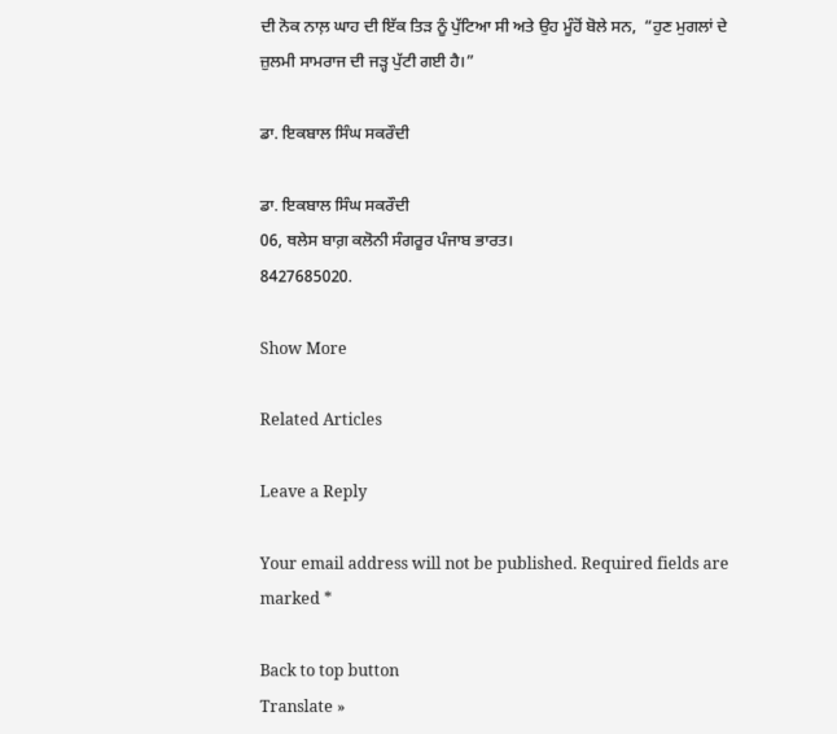ਦੀ ਨੋਕ ਨਾਲ਼ ਘਾਹ ਦੀ ਇੱਕ ਤਿੜ ਨੂੰ ਪੁੱਟਿਆ ਸੀ ਅਤੇ ਉਹ ਮੂੰਹੋਂ ਬੋਲੇ ਸਨ,  “ਹੁਣ ਮੁਗਲਾਂ ਦੇ ਜ਼ੁਲਮੀ ਸਾਮਰਾਜ ਦੀ ਜੜ੍ਹ ਪੁੱਟੀ ਗਈ ਹੈ।”

ਡਾ. ਇਕਬਾਲ ਸਿੰਘ ਸਕਰੌਦੀ

ਡਾ. ਇਕਬਾਲ ਸਿੰਘ ਸਕਰੌਦੀ
06, ਥਲੇਸ ਬਾਗ਼ ਕਲੋਨੀ ਸੰਗਰੂਰ ਪੰਜਾਬ ਭਾਰਤ।
8427685020.

Show More

Related Articles

Leave a Reply

Your email address will not be published. Required fields are marked *

Back to top button
Translate »